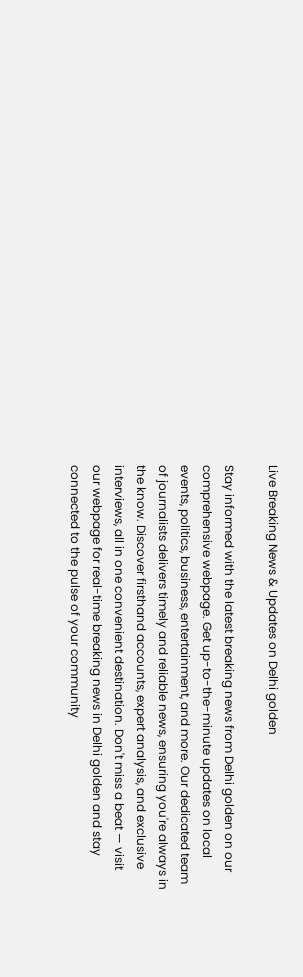Live Breaking News & Updates on Delhi golden

Stay informed with the latest breaking news from Delhi golden on our comprehensive webpage. Get up-to-the-minute updates on local events, politics, business, entertainment, and more. Our dedicated team of journalists delivers timely and reliable news, ensuring you're always in the know. Discover firsthand accounts, expert analysis, and exclusive interviews, all in one convenient destination. Don't miss a beat — visit our webpage for real-time breaking news in Delhi golden and stay connected to the pulse of your community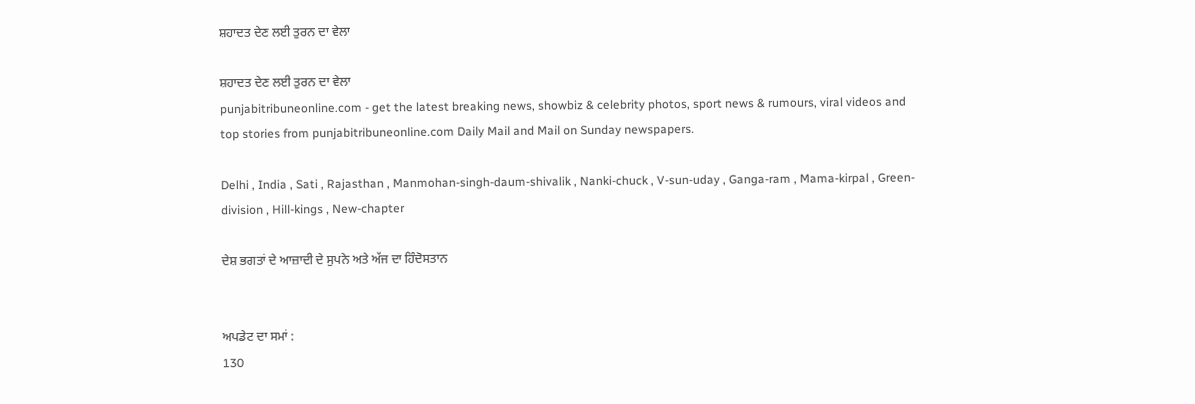ਸ਼ਹਾਦਤ ਦੇਣ ਲਈ ਤੁਰਨ ਦਾ ਵੇਲਾ

ਸ਼ਹਾਦਤ ਦੇਣ ਲਈ ਤੁਰਨ ਦਾ ਵੇਲਾ
punjabitribuneonline.com - get the latest breaking news, showbiz & celebrity photos, sport news & rumours, viral videos and top stories from punjabitribuneonline.com Daily Mail and Mail on Sunday newspapers.

Delhi , India , Sati , Rajasthan , Manmohan-singh-daum-shivalik , Nanki-chuck , V-sun-uday , Ganga-ram , Mama-kirpal , Green-division , Hill-kings , New-chapter

ਦੇਸ਼ ਭਗਤਾਂ ਦੇ ਆਜ਼ਾਦੀ ਦੇ ਸੁਪਨੇ ਅਤੇ ਅੱਜ ਦਾ ਹਿੰਦੋਸਤਾਨ


ਅਪਡੇਟ ਦਾ ਸਮਾਂ :
130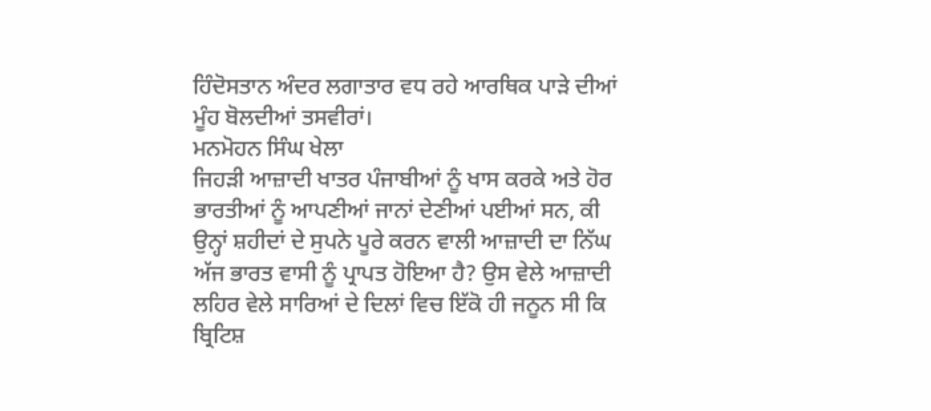ਹਿੰਦੋਸਤਾਨ ਅੰਦਰ ਲਗਾਤਾਰ ਵਧ ਰਹੇ ਆਰਥਿਕ ਪਾੜੇ ਦੀਆਂ ਮੂੰਹ ਬੋਲਦੀਆਂ ਤਸਵੀਰਾਂ।
ਮਨਮੋਹਨ ਸਿੰਘ ਖੇਲਾ
ਜਿਹੜੀ ਆਜ਼ਾਦੀ ਖਾਤਰ ਪੰਜਾਬੀਆਂ ਨੂੰ ਖਾਸ ਕਰਕੇ ਅਤੇ ਹੋਰ ਭਾਰਤੀਆਂ ਨੂੰ ਆਪਣੀਆਂ ਜਾਨਾਂ ਦੇਣੀਆਂ ਪਈਆਂ ਸਨ, ਕੀ ਉਨ੍ਹਾਂ ਸ਼ਹੀਦਾਂ ਦੇ ਸੁਪਨੇ ਪੂਰੇ ਕਰਨ ਵਾਲੀ ਆਜ਼ਾਦੀ ਦਾ ਨਿੱਘ ਅੱਜ ਭਾਰਤ ਵਾਸੀ ਨੂੰ ਪ੍ਰਾਪਤ ਹੋਇਆ ਹੈ? ਉਸ ਵੇਲੇ ਆਜ਼ਾਦੀ ਲਹਿਰ ਵੇਲੇ ਸਾਰਿਆਂ ਦੇ ਦਿਲਾਂ ਵਿਚ ਇੱਕੋ ਹੀ ਜਨੂਨ ਸੀ ਕਿ ਬ੍ਰਿਟਿਸ਼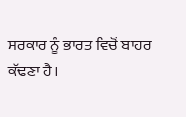ਸਰਕਾਰ ਨੂੰ ਭਾਰਤ ਵਿਚੋਂ ਬਾਹਰ ਕੱਢਣਾ ਹੈ।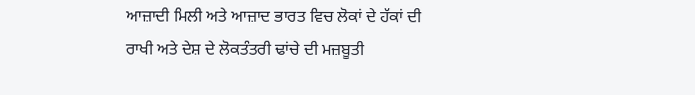ਆਜ਼ਾਦੀ ਮਿਲੀ ਅਤੇ ਆਜ਼ਾਦ ਭਾਰਤ ਵਿਚ ਲੋਕਾਂ ਦੇ ਹੱਕਾਂ ਦੀ ਰਾਖੀ ਅਤੇ ਦੇਸ਼ ਦੇ ਲੋਕਤੰਤਰੀ ਢਾਂਚੇ ਦੀ ਮਜ਼ਬੂਤੀ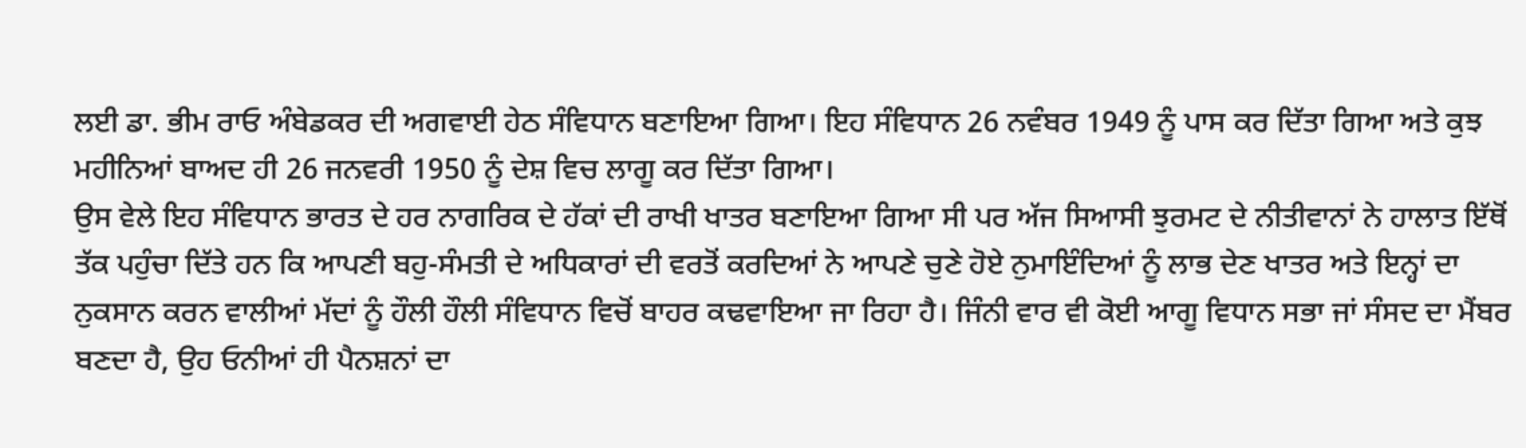ਲਈ ਡਾ. ਭੀਮ ਰਾਓ ਅੰਬੇਡਕਰ ਦੀ ਅਗਵਾਈ ਹੇਠ ਸੰਵਿਧਾਨ ਬਣਾਇਆ ਗਿਆ। ਇਹ ਸੰਵਿਧਾਨ 26 ਨਵੰਬਰ 1949 ਨੂੰ ਪਾਸ ਕਰ ਦਿੱਤਾ ਗਿਆ ਅਤੇ ਕੁਝ ਮਹੀਨਿਆਂ ਬਾਅਦ ਹੀ 26 ਜਨਵਰੀ 1950 ਨੂੰ ਦੇਸ਼ ਵਿਚ ਲਾਗੂ ਕਰ ਦਿੱਤਾ ਗਿਆ।
ਉਸ ਵੇਲੇ ਇਹ ਸੰਵਿਧਾਨ ਭਾਰਤ ਦੇ ਹਰ ਨਾਗਰਿਕ ਦੇ ਹੱਕਾਂ ਦੀ ਰਾਖੀ ਖਾਤਰ ਬਣਾਇਆ ਗਿਆ ਸੀ ਪਰ ਅੱਜ ਸਿਆਸੀ ਝੁਰਮਟ ਦੇ ਨੀਤੀਵਾਨਾਂ ਨੇ ਹਾਲਾਤ ਇੱਥੋਂ ਤੱਕ ਪਹੁੰਚਾ ਦਿੱਤੇ ਹਨ ਕਿ ਆਪਣੀ ਬਹੁ-ਸੰਮਤੀ ਦੇ ਅਧਿਕਾਰਾਂ ਦੀ ਵਰਤੋਂ ਕਰਦਿਆਂ ਨੇ ਆਪਣੇ ਚੁਣੇ ਹੋਏ ਨੁਮਾਇੰਦਿਆਂ ਨੂੰ ਲਾਭ ਦੇਣ ਖਾਤਰ ਅਤੇ ਇਨ੍ਹਾਂ ਦਾ ਨੁਕਸਾਨ ਕਰਨ ਵਾਲੀਆਂ ਮੱਦਾਂ ਨੂੰ ਹੌਲੀ ਹੌਲੀ ਸੰਵਿਧਾਨ ਵਿਚੋਂ ਬਾਹਰ ਕਢਵਾਇਆ ਜਾ ਰਿਹਾ ਹੈ। ਜਿੰਨੀ ਵਾਰ ਵੀ ਕੋਈ ਆਗੂ ਵਿਧਾਨ ਸਭਾ ਜਾਂ ਸੰਸਦ ਦਾ ਮੈਂਬਰ ਬਣਦਾ ਹੈ, ਉਹ ਓਨੀਆਂ ਹੀ ਪੈਨਸ਼ਨਾਂ ਦਾ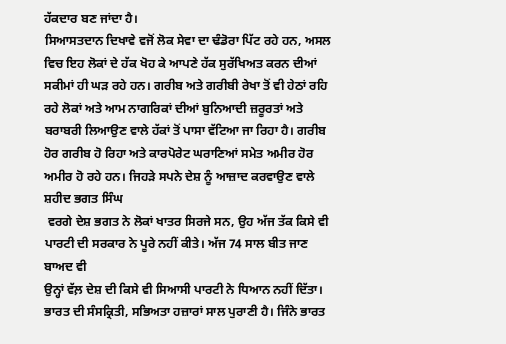ਹੱਕਦਾਰ ਬਣ ਜਾਂਦਾ ਹੈ।
ਸਿਆਸਤਦਾਨ ਦਿਖਾਵੇ ਵਜੋਂ ਲੋਕ ਸੇਵਾ ਦਾ ਢੰਡੋਰਾ ਪਿੱਟ ਰਹੇ ਹਨ, ਅਸਲ ਵਿਚ ਇਹ ਲੋਕਾਂ ਦੇ ਹੱਕ ਖੋਹ ਕੇ ਆਪਣੇ ਹੱਕ ਸੁਰੱਖਿਅਤ ਕਰਨ ਦੀਆਂ ਸਕੀਮਾਂ ਹੀ ਘੜ ਰਹੇ ਹਨ। ਗਰੀਬ ਅਤੇ ਗਰੀਬੀ ਰੇਖਾ ਤੋਂ ਵੀ ਹੇਠਾਂ ਰਹਿ ਰਹੇ ਲੋਕਾਂ ਅਤੇ ਆਮ ਨਾਗਰਿਕਾਂ ਦੀਆਂ ਬੁਨਿਆਦੀ ਜ਼ਰੂਰਤਾਂ ਅਤੇ ਬਰਾਬਰੀ ਲਿਆਉਣ ਵਾਲੇ ਹੱਕਾਂ ਤੋਂ ਪਾਸਾ ਵੱਟਿਆ ਜਾ ਰਿਹਾ ਹੈ। ਗਰੀਬ ਹੋਰ ਗਰੀਬ ਹੋ ਰਿਹਾ ਅਤੇ ਕਾਰਪੋਰੇਟ ਘਰਾਣਿਆਂ ਸਮੇਤ ਅਮੀਰ ਹੋਰ ਅਮੀਰ ਹੋ ਰਹੇ ਹਨ। ਜਿਹੜੇ ਸਪਨੇ ਦੇਸ਼ ਨੂੰ ਆਜ਼ਾਦ ਕਰਵਾਉਣ ਵਾਲੇ ਸ਼ਹੀਦ ਭਗਤ ਸਿੰਘ
 ਵਰਗੇ ਦੇਸ਼ ਭਗਤ ਨੇ ਲੋਕਾਂ ਖਾਤਰ ਸਿਰਜੇ ਸਨ, ਉਹ ਅੱਜ ਤੱਕ ਕਿਸੇ ਵੀ ਪਾਰਟੀ ਦੀ ਸਰਕਾਰ ਨੇ ਪੂਰੇ ਨਹੀਂ ਕੀਤੇ। ਅੱਜ 74 ਸਾਲ ਬੀਤ ਜਾਣ ਬਾਅਦ ਵੀ
ਉਨ੍ਹਾਂ ਵੱਲ਼ ਦੇਸ਼ ਦੀ ਕਿਸੇ ਵੀ ਸਿਆਸੀ ਪਾਰਟੀ ਨੇ ਧਿਆਨ ਨਹੀਂ ਦਿੱਤਾ।
ਭਾਰਤ ਦੀ ਸੰਸਕ੍ਰਿਤੀ, ਸਭਿਅਤਾ ਹਜ਼ਾਰਾਂ ਸਾਲ ਪੁਰਾਣੀ ਹੈ। ਜਿੰਨੇ ਭਾਰਤ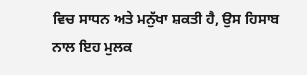ਵਿਚ ਸਾਧਨ ਅਤੇ ਮਨੁੱਖਾ ਸ਼ਕਤੀ ਹੈ, ਉਸ ਹਿਸਾਬ ਨਾਲ ਇਹ ਮੁਲਕ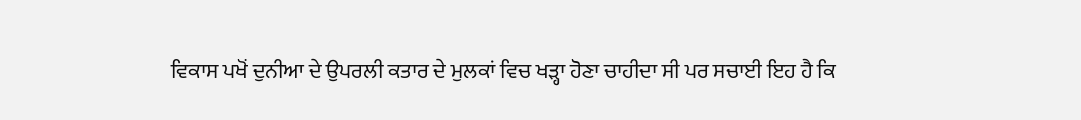ਵਿਕਾਸ ਪਖੋਂ ਦੁਨੀਆ ਦੇ ਉਪਰਲੀ ਕਤਾਰ ਦੇ ਮੁਲਕਾਂ ਵਿਚ ਖੜ੍ਹਾ ਹੋਣਾ ਚਾਹੀਦਾ ਸੀ ਪਰ ਸਚਾਈ ਇਹ ਹੈ ਕਿ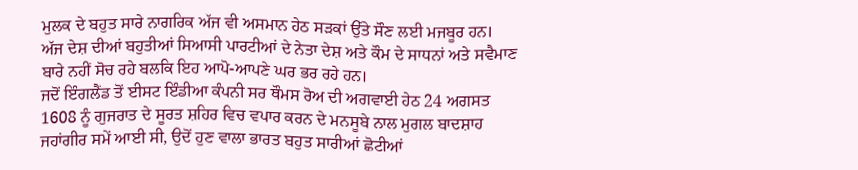ਮੁਲਕ ਦੇ ਬਹੁਤ ਸਾਰੇ ਨਾਗਰਿਕ ਅੱਜ ਵੀ ਅਸਮਾਨ ਹੇਠ ਸੜਕਾਂ ਉੱਤੇ ਸੌਣ ਲਈ ਮਜਬੂਰ ਹਨ। ਅੱਜ ਦੇਸ਼ ਦੀਆਂ ਬਹੁਤੀਆਂ ਸਿਆਸੀ ਪਾਰਟੀਆਂ ਦੇ ਨੇਤਾ ਦੇਸ਼ ਅਤੇ ਕੌਮ ਦੇ ਸਾਧਨਾਂ ਅਤੇ ਸਵੈਮਾਣ ਬਾਰੇ ਨਹੀਂ ਸੋਚ ਰਹੇ ਬਲਕਿ ਇਹ ਆਪੋ-ਆਪਣੇ ਘਰ ਭਰ ਰਹੇ ਹਨ।
ਜਦੋਂ ਇੰਗਲੈਂਡ ਤੋਂ ਈਸਟ ਇੰਡੀਆ ਕੰਪਨੀ ਸਰ ਥੌਮਸ ਰੋਅ ਦੀ ਅਗਵਾਈ ਹੇਠ 24 ਅਗਸਤ 1608 ਨੂੰ ਗੁਜਰਾਤ ਦੇ ਸੂਰਤ ਸ਼ਹਿਰ ਵਿਚ ਵਪਾਰ ਕਰਨ ਦੇ ਮਨਸੂਬੇ ਨਾਲ ਮੁਗਲ ਬਾਦਸ਼ਾਹ ਜਹਾਂਗੀਰ ਸਮੇਂ ਆਈ ਸੀ, ਉਦੋਂ ਹੁਣ ਵਾਲਾ ਭਾਰਤ ਬਹੁਤ ਸਾਰੀਆਂ ਛੋਟੀਆਂ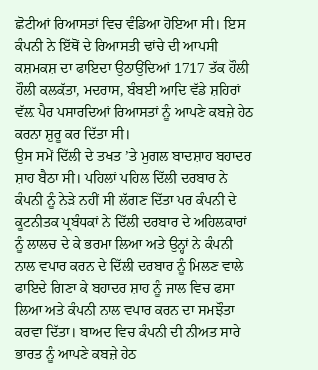ਛੋਟੀਆਂ ਰਿਆਸਤਾਂ ਵਿਚ ਵੰਡਿਆ ਹੋਇਆ ਸੀ। ਇਸ ਕੰਪਨੀ ਨੇ ਇੱਥੋਂ ਦੇ ਰਿਆਸਤੀ ਢਾਂਚੇ ਦੀ ਆਪਸੀ ਕਸ਼ਮਕਸ਼ ਦਾ ਫਾਇਦਾ ਉਠਾਉਂਦਿਆਂ 1717 ਤੱਕ ਹੌਲੀ ਹੌਲੀ ਕਲਕੱਤਾ, ਮਦਰਾਸ, ਬੰਬਈ ਆਦਿ ਵੱਡੇ ਸ਼ਹਿਰਾਂ ਵੱਲ਼ ਪੈਰ ਪਸਾਰਦਿਆਂ ਰਿਆਸਤਾਂ ਨੂੰ ਆਪਣੇ ਕਬਜ਼ੇ ਹੇਠ ਕਰਨਾ ਸ਼ੁਰੂ ਕਰ ਦਿੱਤਾ ਸੀ।
ਉਸ ਸਮੇਂ ਦਿੱਲੀ ਦੇ ਤਖਤ ’ਤੇ ਮੁਗਲ ਬਾਦਸ਼ਾਹ ਬਹਾਦਰ ਸ਼ਾਹ ਬੈਠਾ ਸੀ। ਪਹਿਲਾਂ ਪਹਿਲ ਦਿੱਲੀ ਦਰਬਾਰ ਨੇ ਕੰਪਨੀ ਨੂੰ ਨੇੜੇ ਨਹੀਂ ਸੀ ਲੱਗਣ ਦਿੱਤਾ ਪਰ ਕੰਪਨੀ ਦੇ ਕੂਟਨੀਤਕ ਪ੍ਰਬੰਧਕਾਂ ਨੇ ਦਿੱਲੀ ਦਰਬਾਰ ਦੇ ਅਹਿਲਕਾਰਾਂ ਨੂੰ ਲਾਲਚ ਦੇ ਕੇ ਭਰਮਾ ਲਿਆ ਅਤੇ ਉਨ੍ਹਾਂ ਨੇ ਕੰਪਨੀ ਨਾਲ ਵਪਾਰ ਕਰਨ ਦੇ ਦਿੱਲੀ ਦਰਬਾਰ ਨੂੰ ਮਿਲਣ ਵਾਲੇ ਫਾਇਦੇ ਗਿਣਾ ਕੇ ਬਹਾਦਰ ਸ਼ਾਹ ਨੂੰ ਜਾਲ ਵਿਚ ਫਸਾ ਲਿਆ ਅਤੇ ਕੰਪਨੀ ਨਾਲ ਵਪਾਰ ਕਰਨ ਦਾ ਸਮਝੌਤਾ ਕਰਵਾ ਦਿੱਤਾ। ਬਾਅਦ ਵਿਚ ਕੰਪਨੀ ਦੀ ਨੀਅਤ ਸਾਰੇ ਭਾਰਤ ਨੂੰ ਆਪਣੇ ਕਬਜ਼ੇ ਹੇਠ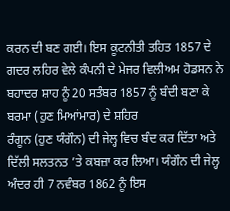ਕਰਨ ਦੀ ਬਣ ਗਈ। ਇਸ ਕੂਟਨੀਤੀ ਤਹਿਤ 1857 ਦੇ ਗਦਰ ਲਹਿਰ ਵੇਲੇ ਕੰਪਨੀ ਦੇ ਮੇਜਰ ਵਿਲੀਅਮ ਹੋਡਸਨ ਨੇ ਬਹਾਦਰ ਸ਼ਾਹ ਨੂੰ 20 ਸਤੰਬਰ 1857 ਨੂੰ ਬੰਦੀ ਬਣਾ ਕੇ ਬਰਮਾ (ਹੁਣ ਮਿਆਂਮਾਰ) ਦੇ ਸ਼ਹਿਰ
ਰੰਗੂਨ (ਹੁਣ ਯੰਗੌਨ) ਦੀ ਜੇਲ੍ਹ ਵਿਚ ਬੰਦ ਕਰ ਦਿੱਤਾ ਅਤੇ ਦਿੱਲੀ ਸਲਤਨਤ ’ਤੇ ਕਬਜ਼ਾ ਕਰ ਲਿਆ। ਯੰਗੌਨ ਦੀ ਜੇਲ੍ਹ ਅੰਦਰ ਹੀ 7 ਨਵੰਬਰ 1862 ਨੂੰ ਇਸ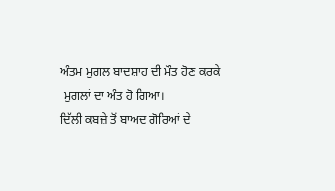ਅੰਤਮ ਮੁਗਲ ਬਾਦਸ਼ਾਹ ਦੀ ਮੌਤ ਹੋਣ ਕਰਕੇ
 ਮੁਗਲਾਂ ਦਾ ਅੰਤ ਹੋ ਗਿਆ।
ਦਿੱਲੀ ਕਬਜ਼ੇ ਤੋਂ ਬਾਅਦ ਗੋਰਿਆਂ ਦੇ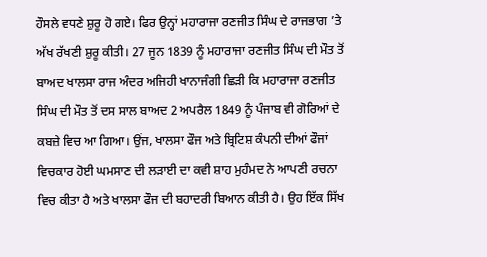ਹੌਸਲੇ ਵਧਣੇ ਸ਼ੁਰੂ ਹੋ ਗਏ। ਫਿਰ ਉਨ੍ਹਾਂ ਮਹਾਰਾਜਾ ਰਣਜੀਤ ਸਿੰਘ ਦੇ ਰਾਜਭਾਗ ’ਤੇ ਅੱਖ ਰੱਖਣੀ ਸ਼ੁਰੂ ਕੀਤੀ। 27 ਜੂਨ 1839 ਨੂੰ ਮਹਾਰਾਜਾ ਰਣਜੀਤ ਸਿੰਘ ਦੀ ਮੌਤ ਤੋਂ ਬਾਅਦ ਖਾਲਸਾ ਰਾਜ ਅੰਦਰ ਅਜਿਹੀ ਖਾਨਾਜੰਗੀ ਛਿੜੀ ਕਿ ਮਹਾਰਾਜਾ ਰਣਜੀਤ ਸਿੰਘ ਦੀ ਮੌਤ ਤੋਂ ਦਸ ਸਾਲ ਬਾਅਦ 2 ਅਪਰੈਲ 1849 ਨੂੰ ਪੰਜਾਬ ਵੀ ਗੋਰਿਆਂ ਦੇ ਕਬਜ਼ੇ ਵਿਚ ਆ ਗਿਆ। ਉਂਜ, ਖਾਲਸਾ ਫੌਜ ਅਤੇ ਬ੍ਰਿਟਿਸ਼ ਕੰਪਨੀ ਦੀਆਂ ਫੌਜਾਂ ਵਿਚਕਾਰ ਹੋਈ ਘਮਸਾਣ ਦੀ ਲੜਾਈ ਦਾ ਕਵੀ ਸ਼ਾਹ ਮੁਹੰਮਦ ਨੇ ਆਪਣੀ ਰਚਨਾ ਵਿਚ ਕੀਤਾ ਹੈ ਅਤੇ ਖਾਲਸਾ ਫੌਜ ਦੀ ਬਹਾਦਰੀ ਬਿਆਨ ਕੀਤੀ ਹੈ। ਉਹ ਇੱਕ ਸਿੱਖ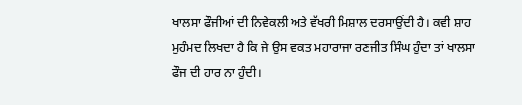ਖਾਲਸਾ ਫੌਜੀਆਂ ਦੀ ਨਿਵੇਕਲੀ ਅਤੇ ਵੱਖਰੀ ਮਿਸ਼ਾਲ ਦਰਸਾਉਂਦੀ ਹੈ। ਕਵੀ ਸ਼ਾਹ ਮੁਹੰਮਦ ਲਿਖਦਾ ਹੈ ਕਿ ਜੇ ਉਸ ਵਕਤ ਮਹਾਰਾਜਾ ਰਣਜੀਤ ਸਿੰਘ ਹੁੰਦਾ ਤਾਂ ਖਾਲਸਾ ਫੌਜ ਦੀ ਹਾਰ ਨਾ ਹੁੰਦੀ।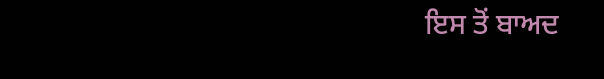ਇਸ ਤੋਂ ਬਾਅਦ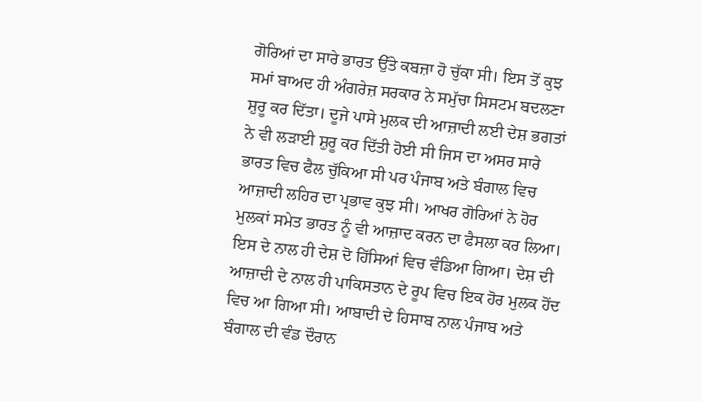ਗੋਰਿਆਂ ਦਾ ਸਾਰੇ ਭਾਰਤ ਉੱਤੇ ਕਬਜ਼ਾ ਹੋ ਚੁੱਕਾ ਸੀ। ਇਸ ਤੋਂ ਕੁਝ ਸਮਾਂ ਬਾਅਦ ਹੀ ਅੰਗਰੇਜ਼ ਸਰਕਾਰ ਨੇ ਸਮੁੱਚਾ ਸਿਸਟਮ ਬਦਲਣਾ ਸ਼ੁਰੂ ਕਰ ਦਿੱਤਾ। ਦੂਜੇ ਪਾਸੇ ਮੁਲਕ ਦੀ ਆਜ਼ਾਦੀ ਲਈ ਦੇਸ਼ ਭਗਤਾਂ ਨੇ ਵੀ ਲੜਾਈ ਸ਼ੁਰੂ ਕਰ ਦਿੱਤੀ ਹੋਈ ਸੀ ਜਿਸ ਦਾ ਅਸਰ ਸਾਰੇ ਭਾਰਤ ਵਿਚ ਫੈਲ ਚੁੱਕਿਆ ਸੀ ਪਰ ਪੰਜਾਬ ਅਤੇ ਬੰਗਾਲ ਵਿਚ ਆਜ਼ਾਦੀ ਲਹਿਰ ਦਾ ਪ੍ਰਭਾਵ ਕੁਝ ਸੀ। ਆਖਰ ਗੋਰਿਆਂ ਨੇ ਹੋਰ ਮੁਲਕਾਂ ਸਮੇਤ ਭਾਰਤ ਨੂੰ ਵੀ ਆਜ਼ਾਦ ਕਰਨ ਦਾ ਫੈਸਲਾ ਕਰ ਲਿਆ। ਇਸ ਦੇ ਨਾਲ ਹੀ ਦੇਸ਼ ਦੋ ਹਿੱਸਿਆਂ ਵਿਚ ਵੰਡਿਆ ਗਿਆ। ਦੇਸ਼ ਦੀ ਆਜ਼ਾਦੀ ਦੇ ਨਾਲ ਹੀ ਪਾਕਿਸਤਾਨ ਦੇ ਰੂਪ ਵਿਚ ਇਕ ਹੋਰ ਮੁਲਕ ਹੋਂਦ ਵਿਚ ਆ ਗਿਆ ਸੀ। ਆਬਾਦੀ ਦੇ ਹਿਸਾਬ ਨਾਲ ਪੰਜਾਬ ਅਤੇ ਬੰਗਾਲ ਦੀ ਵੰਡ ਦੌਰਾਨ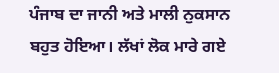ਪੰਜਾਬ ਦਾ ਜਾਨੀ ਅਤੇ ਮਾਲੀ ਨੁਕਸਾਨ ਬਹੁਤ ਹੋਇਆ। ਲੱਖਾਂ ਲੋਕ ਮਾਰੇ ਗਏ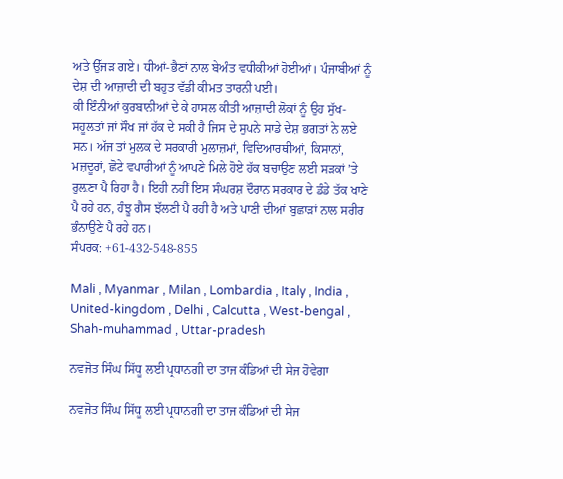ਅਤੇ ਉੱਜੜ ਗਏ। ਧੀਆਂ-ਭੈਣਾਂ ਨਾਲ ਬੇਅੰਤ ਵਧੀਕੀਆਂ ਹੋਈਆਂ। ਪੰਜਾਬੀਆਂ ਨੂੰ ਦੇਸ਼ ਦੀ ਆਜ਼ਾਦੀ ਦੀ ਬਹੁਤ ਵੱਡੀ ਕੀਮਤ ਤਾਰਨੀ ਪਈ।
ਕੀ ਇੰਨੀਆਂ ਕੁਰਬਾਨੀਆਂ ਦੇ ਕੇ ਹਾਸਲ ਕੀਤੀ ਆਜ਼ਾਦੀ ਲੋਕਾਂ ਨੂੰ ਉਹ ਸੁੱਖ-ਸਹੂਲਤਾਂ ਜਾਂ ਸੌਖ ਜਾਂ ਹੱਕ ਦੇ ਸਕੀ ਹੈ ਜਿਸ ਦੇ ਸੁਪਨੇ ਸਾਡੇ ਦੇਸ਼ ਭਗਤਾਂ ਨੇ ਲਏ ਸਨ। ਅੱਜ ਤਾਂ ਮੁਲਕ ਦੇ ਸਰਕਾਰੀ ਮੁਲਾਜ਼ਮਾਂ, ਵਿਦਿਆਰਥੀਆਂ, ਕਿਸਾਨਾਂ, ਮਜ਼ਦੂਰਾਂ, ਛੋਟੇ ਵਪਾਰੀਆਂ ਨੂੰ ਆਪਣੇ ਮਿਲੇ ਹੋਏ ਹੱਕ ਬਚਾਉਣ ਲਈ ਸੜਕਾਂ ’ਤੇ ਰੁਲ਼ਣਾ ਪੈ ਰਿਹਾ ਹੈ। ਇਹੀ ਨਹੀਂ ਇਸ ਸੰਘਰਸ਼ ਦੌਰਾਨ ਸਰਕਾਰ ਦੇ ਡੰਡੇ ਤੱਕ ਖਾਣੇ ਪੈ ਰਹੇ ਹਨ, ਹੰਝੂ ਗੈਸ ਝੱਲਣੀ ਪੈ ਰਹੀ ਹੈ ਅਤੇ ਪਾਣੀ ਦੀਆਂ ਬੁਛਾੜਾਂ ਨਾਲ ਸਰੀਰ ਭੰਨਾਉਣੇ ਪੈ ਰਹੇ ਹਨ।
ਸੰਪਰਕ: +61-432-548-855

Mali , Myanmar , Milan , Lombardia , Italy , India , United-kingdom , Delhi , Calcutta , West-bengal , Shah-muhammad , Uttar-pradesh

ਨਵਜੋਤ ਸਿੰਘ ਸਿੱਧੂ ਲਈ ਪ੍ਰਧਾਨਗੀ ਦਾ ਤਾਜ ਕੰਡਿਆਂ ਦੀ ਸੇਜ ਹੋਵੇਗਾ

ਨਵਜੋਤ ਸਿੰਘ ਸਿੱਧੂ ਲਈ ਪ੍ਰਧਾਨਗੀ ਦਾ ਤਾਜ ਕੰਡਿਆਂ ਦੀ ਸੇਜ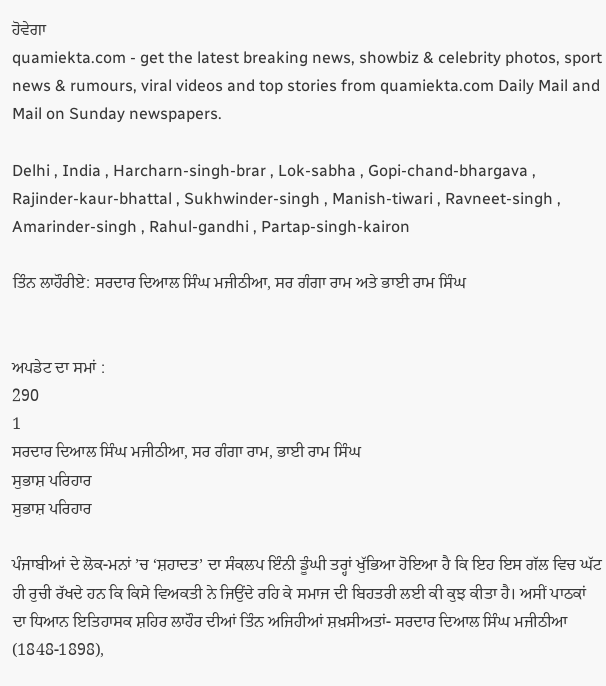ਹੋਵੇਗਾ
quamiekta.com - get the latest breaking news, showbiz & celebrity photos, sport news & rumours, viral videos and top stories from quamiekta.com Daily Mail and Mail on Sunday newspapers.

Delhi , India , Harcharn-singh-brar , Lok-sabha , Gopi-chand-bhargava , Rajinder-kaur-bhattal , Sukhwinder-singh , Manish-tiwari , Ravneet-singh , Amarinder-singh , Rahul-gandhi , Partap-singh-kairon

ਤਿੰਨ ਲਾਹੌਰੀਏ: ਸਰਦਾਰ ਦਿਆਲ ਸਿੰਘ ਮਜੀਠੀਆ, ਸਰ ਗੰਗਾ ਰਾਮ ਅਤੇ ਭਾਈ ਰਾਮ ਸਿੰਘ


ਅਪਡੇਟ ਦਾ ਸਮਾਂ :
290
1
ਸਰਦਾਰ ਦਿਆਲ ਸਿੰਘ ਮਜੀਠੀਆ, ਸਰ ਗੰਗਾ ਰਾਮ, ਭਾਈ ਰਾਮ ਸਿੰਘ
ਸੁਭਾਸ਼ ਪਰਿਹਾਰ
ਸੁਭਾਸ਼ ਪਰਿਹਾਰ

ਪੰਜਾਬੀਆਂ ਦੇ ਲੋਕ-ਮਨਾਂ ’ਚ ‘ਸ਼ਹਾਦਤ’ ਦਾ ਸੰਕਲਪ ਇੰਨੀ ਡੂੰਘੀ ਤਰ੍ਹਾਂ ਖੁੱਭਿਆ ਹੋਇਆ ਹੈ ਕਿ ਇਹ ਇਸ ਗੱਲ ਵਿਚ ਘੱਟ ਹੀ ਰੁਚੀ ਰੱਖਦੇ ਹਨ ਕਿ ਕਿਸੇ ਵਿਅਕਤੀ ਨੇ ਜਿਉਂਦੇ ਰਹਿ ਕੇ ਸਮਾਜ ਦੀ ਬਿਹਤਰੀ ਲਈ ਕੀ ਕੁਝ ਕੀਤਾ ਹੈ। ਅਸੀਂ ਪਾਠਕਾਂ ਦਾ ਧਿਆਨ ਇਤਿਹਾਸਕ ਸ਼ਹਿਰ ਲਾਹੌਰ ਦੀਆਂ ਤਿੰਨ ਅਜਿਹੀਆਂ ਸ਼ਖ਼ਸੀਅਤਾਂ- ਸਰਦਾਰ ਦਿਆਲ ਸਿੰਘ ਮਜੀਠੀਆ (1848-1898),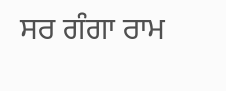ਸਰ ਗੰਗਾ ਰਾਮ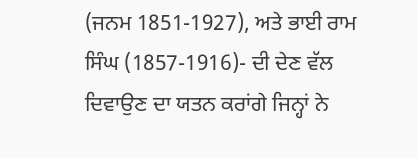(ਜਨਮ 1851-1927), ਅਤੇ ਭਾਈ ਰਾਮ ਸਿੰਘ (1857-1916)- ਦੀ ਦੇਣ ਵੱਲ ਦਿਵਾਉਣ ਦਾ ਯਤਨ ਕਰਾਂਗੇ ਜਿਨ੍ਹਾਂ ਨੇ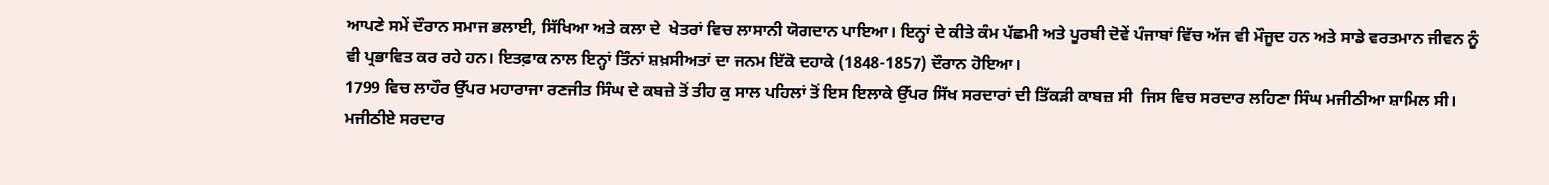ਆਪਣੇ ਸਮੇਂ ਦੌਰਾਨ ਸਮਾਜ ਭਲਾਈ, ਸਿੱਖਿਆ ਅਤੇ ਕਲਾ ਦੇ  ਖੇਤਰਾਂ ਵਿਚ ਲਾਸਾਨੀ ਯੋਗਦਾਨ ਪਾਇਆ। ਇਨ੍ਹਾਂ ਦੇ ਕੀਤੇ ਕੰਮ ਪੱਛਮੀ ਅਤੇ ਪੂਰਬੀ ਦੋਵੇਂ ਪੰਜਾਬਾਂ ਵਿੱਚ ਅੱਜ ਵੀ ਮੌਜੂਦ ਹਨ ਅਤੇ ਸਾਡੇ ਵਰਤਮਾਨ ਜੀਵਨ ਨੂੰ ਵੀ ਪ੍ਰਭਾਵਿਤ ਕਰ ਰਹੇ ਹਨ। ਇਤਫ਼ਾਕ ਨਾਲ ਇਨ੍ਹਾਂ ਤਿੰਨਾਂ ਸ਼ਖ਼ਸੀਅਤਾਂ ਦਾ ਜਨਮ ਇੱਕੋ ਦਹਾਕੇ (1848-1857) ਦੌਰਾਨ ਹੋਇਆ।
1799 ਵਿਚ ਲਾਹੌਰ ਉੱਪਰ ਮਹਾਰਾਜਾ ਰਣਜੀਤ ਸਿੰਘ ਦੇ ਕਬਜ਼ੇ ਤੋਂ ਤੀਹ ਕੁ ਸਾਲ ਪਹਿਲਾਂ ਤੋਂ ਇਸ ਇਲਾਕੇ ਉੱਪਰ ਸਿੱਖ ਸਰਦਾਰਾਂ ਦੀ ਤਿੱਕੜੀ ਕਾਬਜ਼ ਸੀ  ਜਿਸ ਵਿਚ ਸਰਦਾਰ ਲਹਿਣਾ ਸਿੰਘ ਮਜੀਠੀਆ ਸ਼ਾਮਿਲ ਸੀ। ਮਜੀਠੀਏ ਸਰਦਾਰ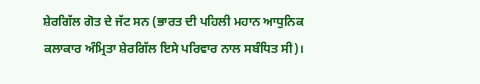ਸ਼ੇਰਗਿੱਲ ਗੋਤ ਦੇ ਜੱਟ ਸਨ (ਭਾਰਤ ਦੀ ਪਹਿਲੀ ਮਹਾਨ ਆਧੁਨਿਕ ਕਲਾਕਾਰ ਅੰਮ੍ਰਿਤਾ ਸ਼ੇਰਗਿੱਲ ਇਸੇ ਪਰਿਵਾਰ ਨਾਲ ਸਬੰਧਿਤ ਸੀ)।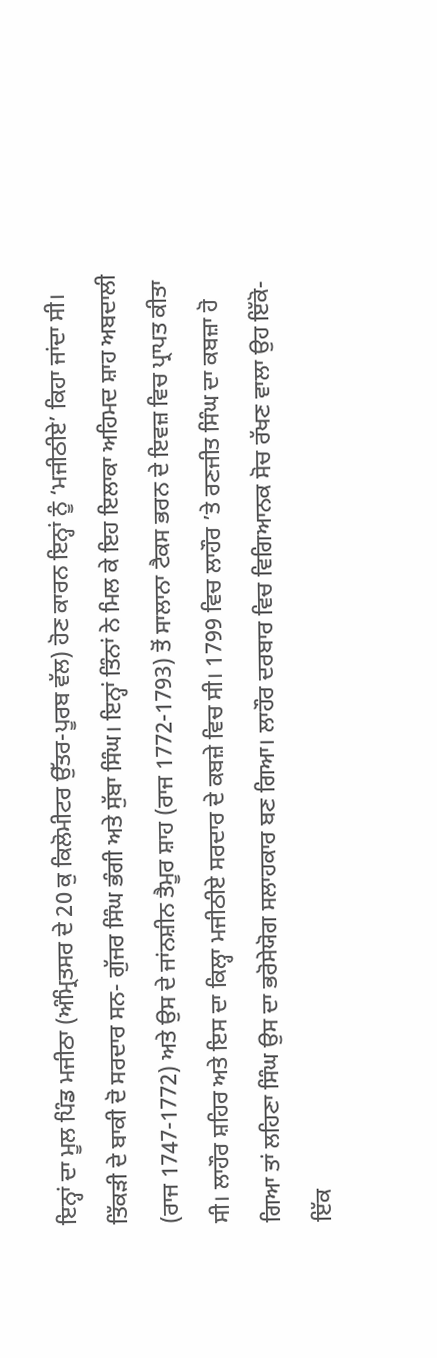ਇਨ੍ਹਾਂ ਦਾ ਮੂਲ ਪਿੰਡ ਮਜੀਠਾ (ਅੰਮ੍ਰਿਤਸਰ ਦੇ 20 ਕੁ ਕਿਲੋਮੀਟਰ ਉੱਤਰ-ਪੂਰਬ ਵੱਲ) ਹੋਣ ਕਾਰਨ ਇਨ੍ਹਾਂ ਨੂੰ ‘ਮਜੀਠੀਏ’ ਕਿਹਾ ਜਾਂਦਾ ਸੀ। ਤਿੱਕੜੀ ਦੇ ਬਾਕੀ ਦੋ ਸਰਦਾਰ ਸਨ- ਗੁੱਜਰ ਸਿੰਘ ਭੰਗੀ ਅਤੇ ਸੁੱਬਾ ਸਿੰਘ। ਇਨ੍ਹਾਂ ਤਿੰਨਾਂ ਨੇ ਮਿਲ ਕੇ ਇਹ ਇਲਾਕਾ ਅਹਿਮਦ ਸ਼ਾਹ ਅਬਦਾਲੀ (ਰਾਜ 1747-1772) ਅਤੇ ਉਸ ਦੇ ਜਾਂਨਸ਼ੀਨ ਤੈਮੂਰ ਸ਼ਾਹ (ਰਾਜ 1772-1793) ਤੋਂ ਸਾਲਾਨਾ ਟੈਕਸ ਭਰਨ ਦੇ ਇਵਜ਼ ਵਿਚ ਪ੍ਰਾਪਤ ਕੀਤਾ ਸੀ। ਲਾਹੌਰ ਸ਼ਹਿਰ ਅਤੇ ਇਸ ਦਾ ਕਿਲ੍ਹਾ ਮਜੀਠੀਏ ਸਰਦਾਰ ਦੇ ਕਬਜ਼ੇ ਵਿਚ ਸੀ। 1799 ਵਿਚ ਲਾਹੌਰ ’ਤੇ ਰਣਜੀਤ ਸਿੰਘ ਦਾ ਕਬਜ਼ਾ ਹੋ ਗਿਆ ਤਾਂ ਲਹਿਣਾ ਸਿੰਘ ਉਸ ਦਾ ਭਰੋਸੇਯੋਗ ਸਲਾਹਕਾਰ ਬਣ ਗਿਆ। ਲਾਹੌਰ ਦਰਬਾਰ ਵਿਚ ਵਿਗਿਆਨਕ ਸੋਚ ਰੱਖਣ ਵਾਲਾ ਉਹ ਇੱਕੋ-ਇੱਕ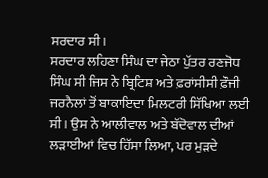ਸਰਦਾਰ ਸੀ।
ਸਰਦਾਰ ਲਹਿਣਾ ਸਿੰਘ ਦਾ ਜੇਠਾ ਪੁੱਤਰ ਰਣਜੋਧ ਸਿੰਘ ਸੀ ਜਿਸ ਨੇ ਬ੍ਰਿਟਿਸ਼ ਅਤੇ ਫ਼ਰਾਂਸੀਸੀ ਫ਼ੌਜੀ ਜਰਨੈਲਾਂ ਤੋਂ ਬਾਕਾਇਦਾ ਮਿਲਟਰੀ ਸਿੱਖਿਆ ਲਈ ਸੀ। ਉਸ ਨੇ ਆਲੀਵਾਲ ਅਤੇ ਬੱਦੋਵਾਲ ਦੀਆਂ ਲੜਾਈਆਂ ਵਿਚ ਹਿੱਸਾ ਲਿਆ, ਪਰ ਮੁੜਦੇ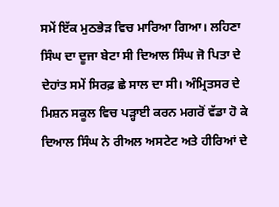ਸਮੇਂ ਇੱਕ ਮੁਠਭੇੜ ਵਿਚ ਮਾਰਿਆ ਗਿਆ। ਲਹਿਣਾ ਸਿੰਘ ਦਾ ਦੂਜਾ ਬੇਟਾ ਸੀ ਦਿਆਲ ਸਿੰਘ ਜੋ ਪਿਤਾ ਦੇ ਦੇਹਾਂਤ ਸਮੇਂ ਸਿਰਫ਼ ਛੇ ਸਾਲ ਦਾ ਸੀ। ਅੰਮ੍ਰਿਤਸਰ ਦੇ ਮਿਸ਼ਨ ਸਕੂਲ ਵਿਚ ਪੜ੍ਹਾਈ ਕਰਨ ਮਗਰੋਂ ਵੱਡਾ ਹੋ ਕੇ ਦਿਆਲ ਸਿੰਘ ਨੇ ਰੀਅਲ ਅਸਟੇਟ ਅਤੇ ਹੀਰਿਆਂ ਦੇ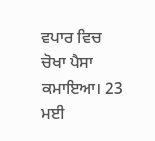ਵਪਾਰ ਵਿਚ ਚੋਖਾ ਪੈਸਾ ਕਮਾਇਆ। 23 ਮਈ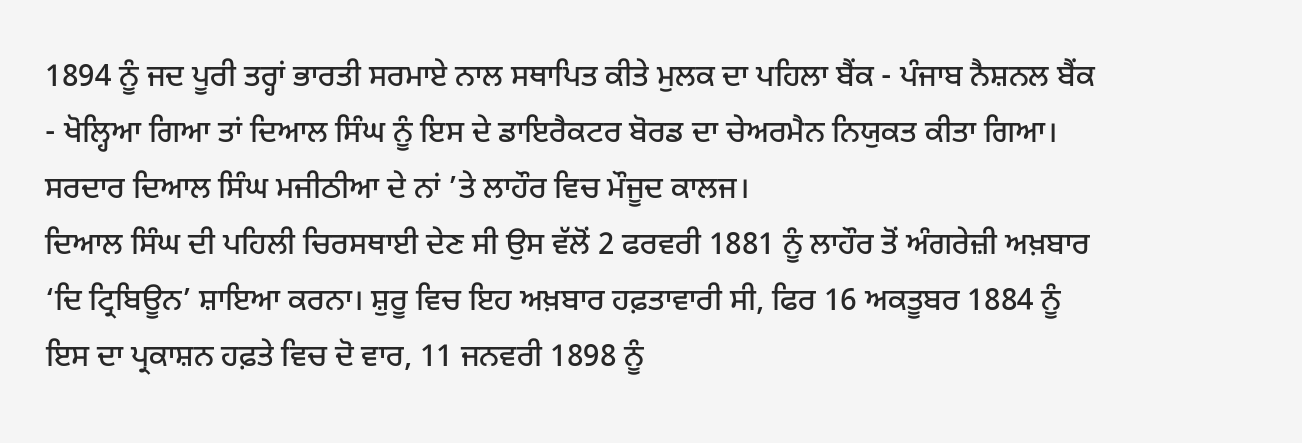1894 ਨੂੰ ਜਦ ਪੂਰੀ ਤਰ੍ਹਾਂ ਭਾਰਤੀ ਸਰਮਾਏ ਨਾਲ ਸਥਾਪਿਤ ਕੀਤੇ ਮੁਲਕ ਦਾ ਪਹਿਲਾ ਬੈਂਕ - ਪੰਜਾਬ ਨੈਸ਼ਨਲ ਬੈਂਕ - ਖੋਲ੍ਹਿਆ ਗਿਆ ਤਾਂ ਦਿਆਲ ਸਿੰਘ ਨੂੰ ਇਸ ਦੇ ਡਾਇਰੈਕਟਰ ਬੋਰਡ ਦਾ ਚੇਅਰਮੈਨ ਨਿਯੁਕਤ ਕੀਤਾ ਗਿਆ।
ਸਰਦਾਰ ਦਿਆਲ ਸਿੰਘ ਮਜੀਠੀਆ ਦੇ ਨਾਂ ’ਤੇ ਲਾਹੌਰ ਵਿਚ ਮੌਜੂਦ ਕਾਲਜ।
ਦਿਆਲ ਸਿੰਘ ਦੀ ਪਹਿਲੀ ਚਿਰਸਥਾਈ ਦੇਣ ਸੀ ਉਸ ਵੱਲੋਂ 2 ਫਰਵਰੀ 1881 ਨੂੰ ਲਾਹੌਰ ਤੋਂ ਅੰਗਰੇਜ਼ੀ ਅਖ਼ਬਾਰ ‘ਦਿ ਟ੍ਰਿਬਿਊਨ’ ਸ਼ਾਇਆ ਕਰਨਾ। ਸ਼ੁਰੂ ਵਿਚ ਇਹ ਅਖ਼ਬਾਰ ਹਫ਼ਤਾਵਾਰੀ ਸੀ, ਫਿਰ 16 ਅਕਤੂਬਰ 1884 ਨੂੰ ਇਸ ਦਾ ਪ੍ਰਕਾਸ਼ਨ ਹਫ਼ਤੇ ਵਿਚ ਦੋ ਵਾਰ, 11 ਜਨਵਰੀ 1898 ਨੂੰ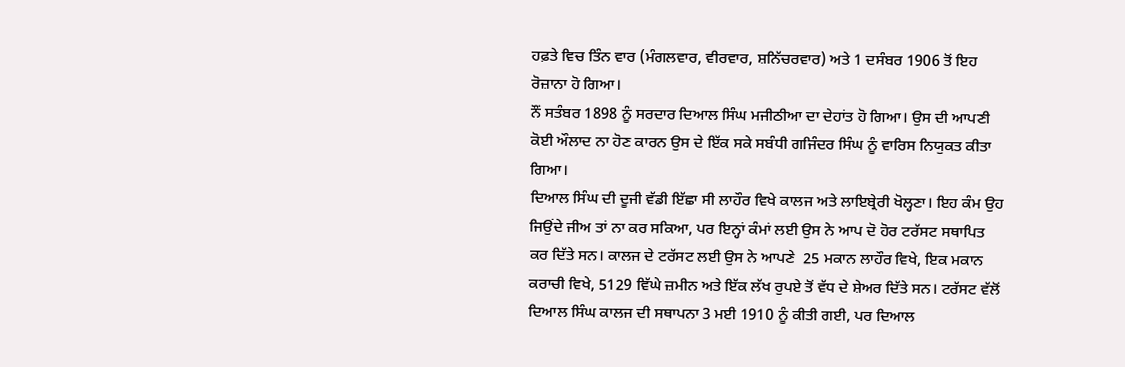ਹਫ਼ਤੇ ਵਿਚ ਤਿੰਨ ਵਾਰ (ਮੰਗਲਵਾਰ, ਵੀਰਵਾਰ, ਸ਼ਨਿੱਚਰਵਾਰ) ਅਤੇ 1 ਦਸੰਬਰ 1906 ਤੋਂ ਇਹ ਰੋਜ਼ਾਨਾ ਹੋ ਗਿਆ।
ਨੌਂ ਸਤੰਬਰ 1898 ਨੂੰ ਸਰਦਾਰ ਦਿਆਲ ਸਿੰਘ ਮਜੀਠੀਆ ਦਾ ਦੇਹਾਂਤ ਹੋ ਗਿਆ। ਉਸ ਦੀ ਆਪਣੀ ਕੋਈ ਔਲਾਦ ਨਾ ਹੋਣ ਕਾਰਨ ਉਸ ਦੇ ਇੱਕ ਸਕੇ ਸਬੰਧੀ ਗਜਿੰਦਰ ਸਿੰਘ ਨੂੰ ਵਾਰਿਸ ਨਿਯੁਕਤ ਕੀਤਾ ਗਿਆ।
ਦਿਆਲ ਸਿੰਘ ਦੀ ਦੂਜੀ ਵੱਡੀ ਇੱਛਾ ਸੀ ਲਾਹੌਰ ਵਿਖੇ ਕਾਲਜ ਅਤੇ ਲਾਇਬ੍ਰੇਰੀ ਖੋਲ੍ਹਣਾ। ਇਹ ਕੰਮ ਉਹ ਜਿਉਂਦੇ ਜੀਅ ਤਾਂ ਨਾ ਕਰ ਸਕਿਆ, ਪਰ ਇਨ੍ਹਾਂ ਕੰਮਾਂ ਲਈ ਉਸ ਨੇ ਆਪ ਦੋ ਹੋਰ ਟਰੱਸਟ ਸਥਾਪਿਤ ਕਰ ਦਿੱਤੇ ਸਨ। ਕਾਲਜ ਦੇ ਟਰੱਸਟ ਲਈ ਉਸ ਨੇ ਆਪਣੇ  25 ਮਕਾਨ ਲਾਹੌਰ ਵਿਖੇ, ਇਕ ਮਕਾਨ ਕਰਾਚੀ ਵਿਖੇ, 5129 ਵਿੱਘੇ ਜ਼ਮੀਨ ਅਤੇ ਇੱਕ ਲੱਖ ਰੁਪਏ ਤੋਂ ਵੱਧ ਦੇ ਸ਼ੇਅਰ ਦਿੱਤੇ ਸਨ। ਟਰੱਸਟ ਵੱਲੋਂ ਦਿਆਲ ਸਿੰਘ ਕਾਲਜ ਦੀ ਸਥਾਪਨਾ 3 ਮਈ 1910 ਨੂੰ ਕੀਤੀ ਗਈ, ਪਰ ਦਿਆਲ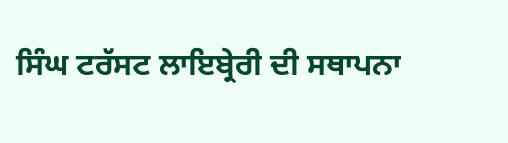ਸਿੰਘ ਟਰੱਸਟ ਲਾਇਬ੍ਰੇਰੀ ਦੀ ਸਥਾਪਨਾ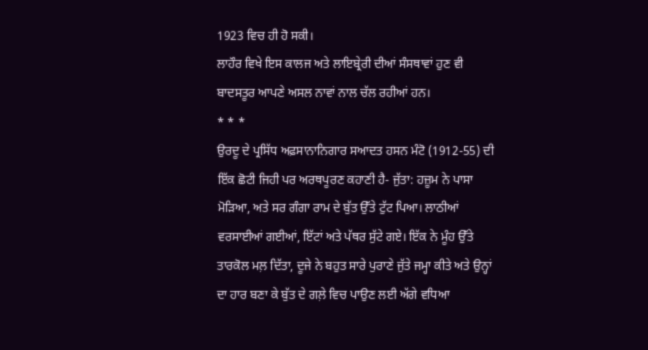1923 ਵਿਚ ਹੀ ਹੋ ਸਕੀ।
ਲਾਹੌਰ ਵਿਖੇ ਇਸ ਕਾਲਜ ਅਤੇ ਲਾਇਬ੍ਰੇਰੀ ਦੀਆਂ ਸੰਸਥਾਵਾਂ ਹੁਣ ਵੀ ਬਾਦਸਤੂਰ ਆਪਣੇ ਅਸਲ ਨਾਵਾਂ ਨਾਲ ਚੱਲ ਰਹੀਆਂ ਹਨ।
* * *
ਉਰਦੂ ਦੇ ਪ੍ਰਸਿੱਧ ਅਫ਼ਸਾਨਾਨਿਗਾਰ ਸਆਦਤ ਹਸਨ ਮੰਟੋ (1912-55) ਦੀ ਇੱਕ ਛੋਟੀ ਜਿਹੀ ਪਰ ਅਰਥਪੂਰਣ ਕਹਾਣੀ ਹੈ- ਜੁੱਤਾ: ਹਜ਼ੂਮ ਨੇ ਪਾਸਾ ਮੋੜਿਆ, ਅਤੇ ਸਰ ਗੰਗਾ ਰਾਮ ਦੇ ਬੁੱਤ ਉੱਤੇ ਟੁੱਟ ਪਿਆ। ਲਾਠੀਆਂ ਵਰਸਾਈਆਂ ਗਈਆਂ, ਇੱਟਾਂ ਅਤੇ ਪੱਥਰ ਸੁੱਟੇ ਗਏ। ਇੱਕ ਨੇ ਮੂੰਹ ਉੱਤੇ ਤਾਰਕੋਲ ਮਲ਼ ਦਿੱਤਾ, ਦੂਜੇ ਨੇ ਬਹੁਤ ਸਾਰੇ ਪੁਰਾਣੇ ਜੁੱਤੇ ਜਮ੍ਹਾ ਕੀਤੇ ਅਤੇ ਉਨ੍ਹਾਂ ਦਾ ਹਾਰ ਬਣਾ ਕੇ ਬੁੱਤ ਦੇ ਗਲ਼ੇ ਵਿਚ ਪਾਉਣ ਲਈ ਅੱਗੇ ਵਧਿਆ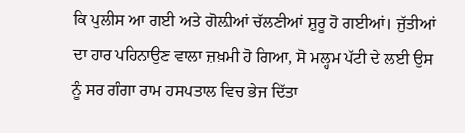ਕਿ ਪੁਲੀਸ ਆ ਗਈ ਅਤੇ ਗੋਲ਼ੀਆਂ ਚੱਲਣੀਆਂ ਸ਼ੁਰੂ ਹੋ ਗਈਆਂ। ਜੁੱਤੀਆਂ ਦਾ ਹਾਰ ਪਹਿਨਾਉਣ ਵਾਲਾ ਜ਼ਖ਼ਮੀ ਹੋ ਗਿਆ, ਸੋ ਮਲ੍ਹਮ ਪੱਟੀ ਦੇ ਲਈ ਉਸ ਨੂੰ ਸਰ ਗੰਗਾ ਰਾਮ ਹਸਪਤਾਲ ਵਿਚ ਭੇਜ ਦਿੱਤਾ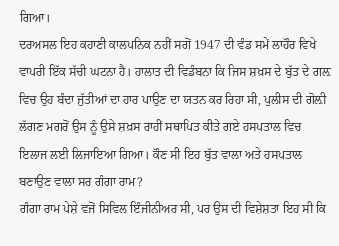ਗਿਆ।
ਦਰਅਸਲ ਇਹ ਕਹਾਣੀ ਕਾਲਪਨਿਕ ਨਹੀਂ ਸਗੋਂ 1947 ਦੀ ਵੰਡ ਸਮੇਂ ਲਾਹੌਰ ਵਿਖੇ ਵਾਪਰੀ ਇੱਕ ਸੱਚੀ ਘਟਨਾ ਹੈ। ਹਾਲਾਤ ਦੀ ਵਿਡੰਬਨਾ ਕਿ ਜਿਸ ਸ਼ਖ਼ਸ ਦੇ ਬੁੱਤ ਦੇ ਗਲ਼ ਵਿਚ ਉਹ ਬੰਦਾ ਜੁੱਤੀਆਂ ਦਾ ਹਾਰ ਪਾਉਣ ਦਾ ਯਤਨ ਕਰ ਰਿਹਾ ਸੀ, ਪੁਲੀਸ ਦੀ ਗੋਲ਼ੀ ਲੱਗਣ ਮਗਰੋਂ ਉਸ ਨੂੰ ਉਸੇ ਸ਼ਖ਼ਸ ਰਾਹੀਂ ਸਥਾਪਿਤ ਕੀਤੇ ਗਏ ਹਸਪਤਾਲ ਵਿਚ ਇਲਾਜ ਲਈ ਲਿਜਾਇਆ ਗਿਆ। ਕੌਣ ਸੀ ਇਹ ਬੁੱਤ ਵਾਲਾ ਅਤੇ ਹਸਪਤਾਲ ਬਣਾਉਣ ਵਾਲਾ ਸਰ ਗੰਗਾ ਰਾਮ?
ਗੰਗਾ ਰਾਮ ਪੇਸ਼ੇ ਵਜੋਂ ਸਿਵਿਲ ਇੰਜੀਨੀਅਰ ਸੀ, ਪਰ ਉਸ ਦੀ ਵਿਸ਼ੇਸ਼ਤਾ ਇਹ ਸੀ ਕਿ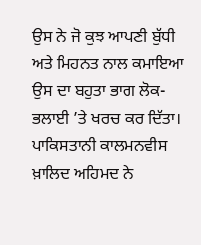ਉਸ ਨੇ ਜੋ ਕੁਝ ਆਪਣੀ ਬੁੱਧੀ ਅਤੇ ਮਿਹਨਤ ਨਾਲ ਕਮਾਇਆ ਉਸ ਦਾ ਬਹੁਤਾ ਭਾਗ ਲੋਕ-ਭਲਾਈ ’ਤੇ ਖਰਚ ਕਰ ਦਿੱਤਾ। ਪਾਕਿਸਤਾਨੀ ਕਾਲਮਨਵੀਸ ਖ਼ਾਲਿਦ ਅਹਿਮਦ ਨੇ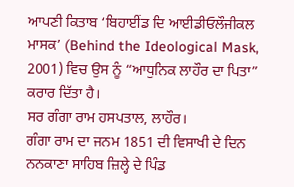ਆਪਣੀ ਕਿਤਾਬ ‘ਬਿਹਾਈਂਡ ਦਿ ਆਈਡੀਓਲੌਜੀਕਲ ਮਾਸਕ’ (Behind the Ideological Mask, 2001) ਵਿਚ ਉਸ ਨੂੰ “ਆਧੁਨਿਕ ਲਾਹੌਰ ਦਾ ਪਿਤਾ” ਕਰਾਰ ਦਿੱਤਾ ਹੈ।
ਸਰ ਗੰਗਾ ਰਾਮ ਹਸਪਤਾਲ, ਲਾਹੌਰ।
ਗੰਗਾ ਰਾਮ ਦਾ ਜਨਮ 1851 ਦੀ ਵਿਸਾਖੀ ਦੇ ਦਿਨ ਨਨਕਾਣਾ ਸਾਹਿਬ ਜ਼ਿਲ੍ਹੇ ਦੇ ਪਿੰਡ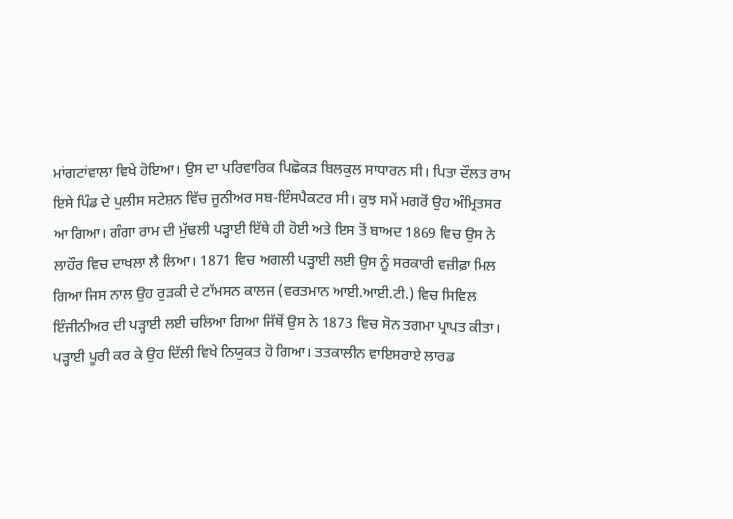ਮਾਂਗਟਾਂਵਾਲਾ ਵਿਖੇ ਹੋਇਆ। ਉਸ ਦਾ ਪਰਿਵਾਰਿਕ ਪਿਛੋਕੜ ਬਿਲਕੁਲ ਸਾਧਾਰਨ ਸੀ। ਪਿਤਾ ਦੌਲਤ ਰਾਮ ਇਸੇ ਪਿੰਡ ਦੇ ਪੁਲੀਸ ਸਟੇਸ਼ਨ ਵਿੱਚ ਜੂਨੀਅਰ ਸਬ-ਇੰਸਪੈਕਟਰ ਸੀ। ਕੁਝ ਸਮੇਂ ਮਗਰੋਂ ਉਹ ਅੰਮ੍ਰਿਤਸਰ ਆ ਗਿਆ। ਗੰਗਾ ਰਾਮ ਦੀ ਮੁੱਢਲੀ ਪੜ੍ਹਾਈ ਇੱਥੇ ਹੀ ਹੋਈ ਅਤੇ ਇਸ ਤੋਂ ਬਾਅਦ 1869 ਵਿਚ ਉਸ ਨੇ ਲਾਹੌਰ ਵਿਚ ਦਾਖਲਾ ਲੈ ਲਿਆ। 1871 ਵਿਚ ਅਗਲੀ ਪੜ੍ਹਾਈ ਲਈ ਉਸ ਨੂੰ ਸਰਕਾਰੀ ਵਜ਼ੀਫ਼ਾ ਮਿਲ ਗਿਆ ਜਿਸ ਨਾਲ ਉਹ ਰੁੜਕੀ ਦੇ ਟਾੱਮਸਨ ਕਾਲਜ (ਵਰਤਮਾਨ ਆਈ.ਆਈ.ਟੀ.) ਵਿਚ ਸਿਵਿਲ ਇੰਜੀਨੀਅਰ ਦੀ ਪੜ੍ਹਾਈ ਲਈ ਚਲਿਆ ਗਿਆ ਜਿੱਥੋਂ ਉਸ ਨੇ 1873 ਵਿਚ ਸੋਨ ਤਗਮਾ ਪ੍ਰਾਪਤ ਕੀਤਾ।
ਪੜ੍ਹਾਈ ਪੂਰੀ ਕਰ ਕੇ ਉਹ ਦਿੱਲੀ ਵਿਖੇ ਨਿਯੁਕਤ ਹੋ ਗਿਆ। ਤਤਕਾਲੀਨ ਵਾਇਸਰਾਏ ਲਾਰਡ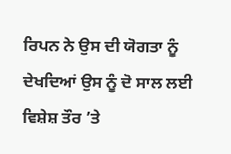ਰਿਪਨ ਨੇ ਉਸ ਦੀ ਯੋਗਤਾ ਨੂੰ ਦੇਖਦਿਆਂ ਉਸ ਨੂੰ ਦੋ ਸਾਲ ਲਈ ਵਿਸ਼ੇਸ਼ ਤੌਰ ’ਤੇ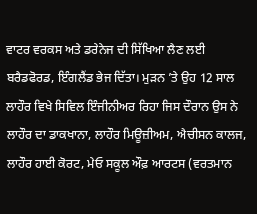ਵਾਟਰ ਵਰਕਸ ਅਤੇ ਡਰੇਨੇਜ ਦੀ ਸਿੱਖਿਆ ਲੈਣ ਲਈ ਬਰੈਡਫੋਰਡ, ਇੰਗਲੈਂਡ ਭੇਜ ਦਿੱਤਾ। ਮੁੜਨ ’ਤੇ ਉਹ 12 ਸਾਲ ਲਾਹੌਰ ਵਿਖੇ ਸਿਵਿਲ ਇੰਜੀਨੀਅਰ ਰਿਹਾ ਜਿਸ ਦੌਰਾਨ ਉਸ ਨੇ ਲਾਹੌਰ ਦਾ ਡਾਕਖਾਨਾ, ਲਾਹੌਰ ਮਿਊਜ਼ੀਅਮ, ਐਚੀਸਨ ਕਾਲਜ, ਲਾਹੌਰ ਹਾਈ ਕੋਰਟ, ਮੇਓ ਸਕੂਲ ਔਫ਼ ਆਰਟਸ (ਵਰਤਮਾਨ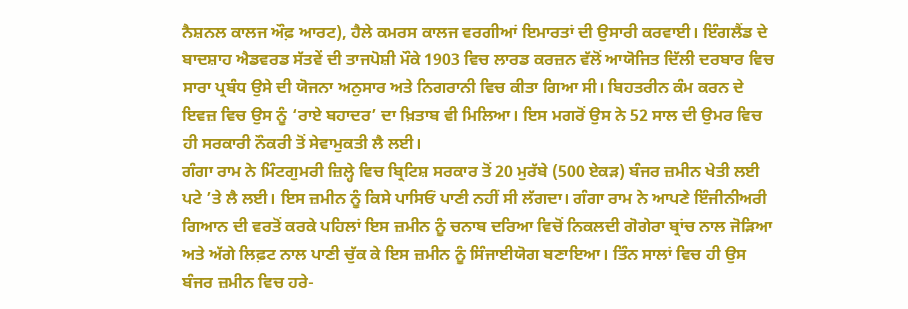ਨੈਸ਼ਨਲ ਕਾਲਜ ਔਫ਼ ਆਰਟ), ਹੈਲੇ ਕਮਰਸ ਕਾਲਜ ਵਰਗੀਆਂ ਇਮਾਰਤਾਂ ਦੀ ਉਸਾਰੀ ਕਰਵਾਈ। ਇੰਗਲੈਂਡ ਦੇ ਬਾਦਸ਼ਾਹ ਐਡਵਰਡ ਸੱਤਵੇਂ ਦੀ ਤਾਜਪੋਸ਼ੀ ਮੌਕੇ 1903 ਵਿਚ ਲਾਰਡ ਕਰਜ਼ਨ ਵੱਲੋਂ ਆਯੋਜਿਤ ਦਿੱਲੀ ਦਰਬਾਰ ਵਿਚ ਸਾਰਾ ਪ੍ਰਬੰਧ ਉਸੇ ਦੀ ਯੋਜਨਾ ਅਨੁਸਾਰ ਅਤੇ ਨਿਗਰਾਨੀ ਵਿਚ ਕੀਤਾ ਗਿਆ ਸੀ। ਬਿਹਤਰੀਨ ਕੰਮ ਕਰਨ ਦੇ ਇਵਜ਼ ਵਿਚ ਉਸ ਨੂੰ ‘ਰਾਏ ਬਹਾਦਰ’ ਦਾ ਖ਼ਿਤਾਬ ਵੀ ਮਿਲਿਆ। ਇਸ ਮਗਰੋਂ ਉਸ ਨੇ 52 ਸਾਲ ਦੀ ਉਮਰ ਵਿਚ ਹੀ ਸਰਕਾਰੀ ਨੌਕਰੀ ਤੋਂ ਸੇਵਾਮੁਕਤੀ ਲੈ ਲਈ।
ਗੰਗਾ ਰਾਮ ਨੇ ਮਿੰਟਗੁਮਰੀ ਜ਼ਿਲ੍ਹੇ ਵਿਚ ਬ੍ਰਿਟਿਸ਼ ਸਰਕਾਰ ਤੋਂ 20 ਮੁਰੱਬੇ (500 ਏਕੜ) ਬੰਜਰ ਜ਼ਮੀਨ ਖੇਤੀ ਲਈ ਪਟੇ ’ਤੇ ਲੈ ਲਈ। ਇਸ ਜ਼ਮੀਨ ਨੂੰ ਕਿਸੇ ਪਾਸਿਓਂ ਪਾਣੀ ਨਹੀਂ ਸੀ ਲੱਗਦਾ। ਗੰਗਾ ਰਾਮ ਨੇ ਆਪਣੇ ਇੰਜੀਨੀਅਰੀ ਗਿਆਨ ਦੀ ਵਰਤੋਂ ਕਰਕੇ ਪਹਿਲਾਂ ਇਸ ਜ਼ਮੀਨ ਨੂੰ ਚਨਾਬ ਦਰਿਆ ਵਿਚੋਂ ਨਿਕਲਦੀ ਗੋਗੇਰਾ ਬ੍ਰਾਂਚ ਨਾਲ ਜੋੜਿਆ ਅਤੇ ਅੱਗੇ ਲਿਫ਼ਟ ਨਾਲ ਪਾਣੀ ਚੁੱਕ ਕੇ ਇਸ ਜ਼ਮੀਨ ਨੂੰ ਸਿੰਜਾਈਯੋਗ ਬਣਾਇਆ। ਤਿੰਨ ਸਾਲਾਂ ਵਿਚ ਹੀ ਉਸ ਬੰਜਰ ਜ਼ਮੀਨ ਵਿਚ ਹਰੇ-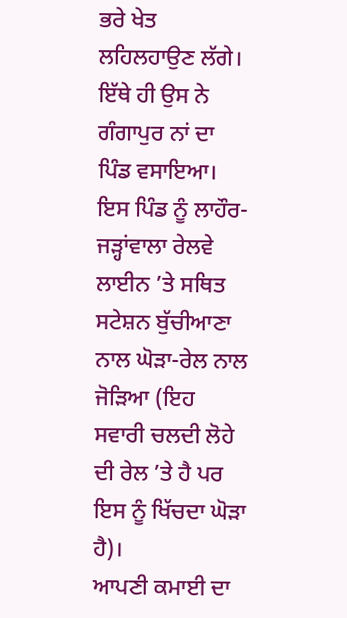ਭਰੇ ਖੇਤ ਲਹਿਲਹਾਉਣ ਲੱਗੇ। ਇੱਥੇ ਹੀ ਉਸ ਨੇ ਗੰਗਾਪੁਰ ਨਾਂ ਦਾ ਪਿੰਡ ਵਸਾਇਆ। ਇਸ ਪਿੰਡ ਨੂੰ ਲਾਹੌਰ-ਜੜ੍ਹਾਂਵਾਲਾ ਰੇਲਵੇ ਲਾਈਨ ’ਤੇ ਸਥਿਤ ਸਟੇਸ਼ਨ ਬੁੱਚੀਆਣਾ ਨਾਲ ਘੋੜਾ-ਰੇਲ ਨਾਲ ਜੋੜਿਆ (ਇਹ ਸਵਾਰੀ ਚਲਦੀ ਲੋਹੇ ਦੀ ਰੇਲ ’ਤੇ ਹੈ ਪਰ ਇਸ ਨੂੰ ਖਿੱਚਦਾ ਘੋੜਾ ਹੈ)।
ਆਪਣੀ ਕਮਾਈ ਦਾ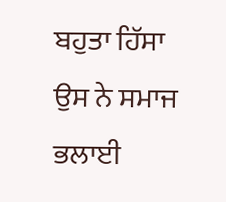ਬਹੁਤਾ ਹਿੱਸਾ ਉਸ ਨੇ ਸਮਾਜ ਭਲਾਈ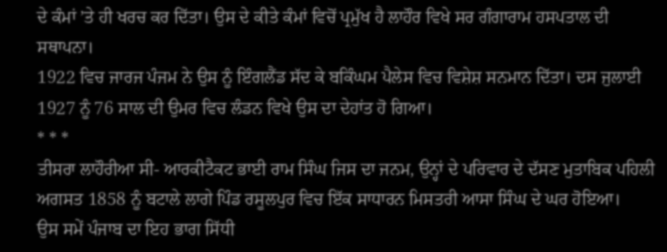ਦੇ ਕੰਮਾਂ ’ਤੇ ਹੀ ਖਰਚ ਕਰ ਦਿੱਤਾ। ਉਸ ਦੇ ਕੀਤੇ ਕੰਮਾਂ ਵਿਚੋਂ ਪ੍ਰਮੁੱਖ ਹੈ ਲਾਹੌਰ ਵਿਖੇ ਸਰ ਗੰਗਾਰਾਮ ਹਸਪਤਾਲ ਦੀ ਸਥਾਪਨਾ।
1922 ਵਿਚ ਜਾਰਜ ਪੰਜਮ ਨੇ ਉਸ ਨੂੰ ਇੰਗਲੈਂਡ ਸੱਦ ਕੇ ਬਕਿੰਘਮ ਪੈਲੇਸ ਵਿਚ ਵਿਸ਼ੇਸ਼ ਸਨਮਾਨ ਦਿੱਤਾ। ਦਸ ਜੁਲਾਈ 1927 ਨੂੰ 76 ਸਾਲ ਦੀ ਉਮਰ ਵਿਚ ਲੰਡਨ ਵਿਖੇ ਉਸ ਦਾ ਦੇਹਾਂਤ ਹੋ ਗਿਆ।
* * *
ਤੀਸਰਾ ਲਾਹੌਰੀਆ ਸੀ- ਆਰਕੀਟੈਕਟ ਭਾਈ ਰਾਮ ਸਿੰਘ ਜਿਸ ਦਾ ਜਨਮ, ਉਨ੍ਹਾਂ ਦੇ ਪਰਿਵਾਰ ਦੇ ਦੱਸਣ ਮੁਤਾਬਿਕ ਪਹਿਲੀ ਅਗਸਤ 1858 ਨੂੰ ਬਟਾਲੇ ਲਾਗੇ ਪਿੰਡ ਰਸੂਲਪੁਰ ਵਿਚ ਇੱਕ ਸਾਧਾਰਨ ਮਿਸਤਰੀ ਆਸਾ ਸਿੰਘ ਦੇ ਘਰ ਹੋਇਆ।
ਉਸ ਸਮੇਂ ਪੰਜਾਬ ਦਾ ਇਹ ਭਾਗ ਸਿੱਧੀ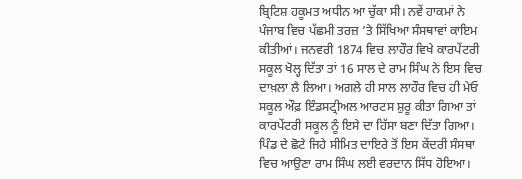ਬ੍ਰਿਟਿਸ਼ ਹਕੂਮਤ ਅਧੀਨ ਆ ਚੁੱਕਾ ਸੀ। ਨਵੇਂ ਹਾਕਮਾਂ ਨੇ ਪੰਜਾਬ ਵਿਚ ਪੱਛਮੀ ਤਰਜ਼ ’ਤੇ ਸਿੱਖਿਆ ਸੰਸਥਾਵਾਂ ਕਾਇਮ ਕੀਤੀਆਂ। ਜਨਵਰੀ 1874 ਵਿਚ ਲਾਹੌਰ ਵਿਖੇ ਕਾਰਪੇਂਟਰੀ ਸਕੂਲ ਖੋਲ੍ਹ ਦਿੱਤਾ ਤਾਂ 16 ਸਾਲ ਦੇ ਰਾਮ ਸਿੰਘ ਨੇ ਇਸ ਵਿਚ ਦਾਖ਼ਲਾ ਲੈ ਲਿਆ। ਅਗਲੇ ਹੀ ਸਾਲ ਲਾਹੌਰ ਵਿਚ ਹੀ ਮੇਓ ਸਕੂਲ ਔਫ਼ ਇੰਡਸਟ੍ਰੀਅਲ ਆਰਟਸ ਸ਼ੁਰੂ ਕੀਤਾ ਗਿਆ ਤਾਂ ਕਾਰਪੇਂਟਰੀ ਸਕੂਲ ਨੂੰ ਇਸੇ ਦਾ ਹਿੱਸਾ ਬਣਾ ਦਿੱਤਾ ਗਿਆ। ਪਿੰਡ ਦੇ ਛੋਟੇ ਜਿਹੇ ਸੀਮਿਤ ਦਾਇਰੇ ਤੋਂ ਇਸ ਕੇਂਦਰੀ ਸੰਸਥਾ ਵਿਚ ਆਉਣਾ ਰਾਮ ਸਿੰਘ ਲਈ ਵਰਦਾਨ ਸਿੱਧ ਹੋਇਆ।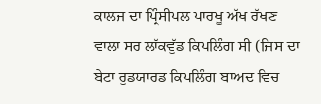ਕਾਲਜ ਦਾ ਪ੍ਰਿੰਸੀਪਲ ਪਾਰਖੂ ਅੱਖ ਰੱਖਣ ਵਾਲਾ ਸਰ ਲਾੱਕਵੁੱਡ ਕਿਪਲਿੰਗ ਸੀ (ਜਿਸ ਦਾ ਬੇਟਾ ਰੁਡਯਾਰਡ ਕਿਪਲਿੰਗ ਬਾਅਦ ਵਿਚ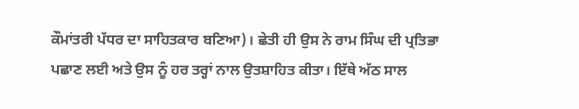ਕੌਮਾਂਤਰੀ ਪੱਧਰ ਦਾ ਸਾਹਿਤਕਾਰ ਬਣਿਆ)। ਛੇਤੀ ਹੀ ਉਸ ਨੇ ਰਾਮ ਸਿੰਘ ਦੀ ਪ੍ਰਤਿਭਾ ਪਛਾਣ ਲਈ ਅਤੇ ਉਸ ਨੂੰ ਹਰ ਤਰ੍ਹਾਂ ਨਾਲ ਉਤਸ਼ਾਹਿਤ ਕੀਤਾ। ਇੱਥੇ ਅੱਠ ਸਾਲ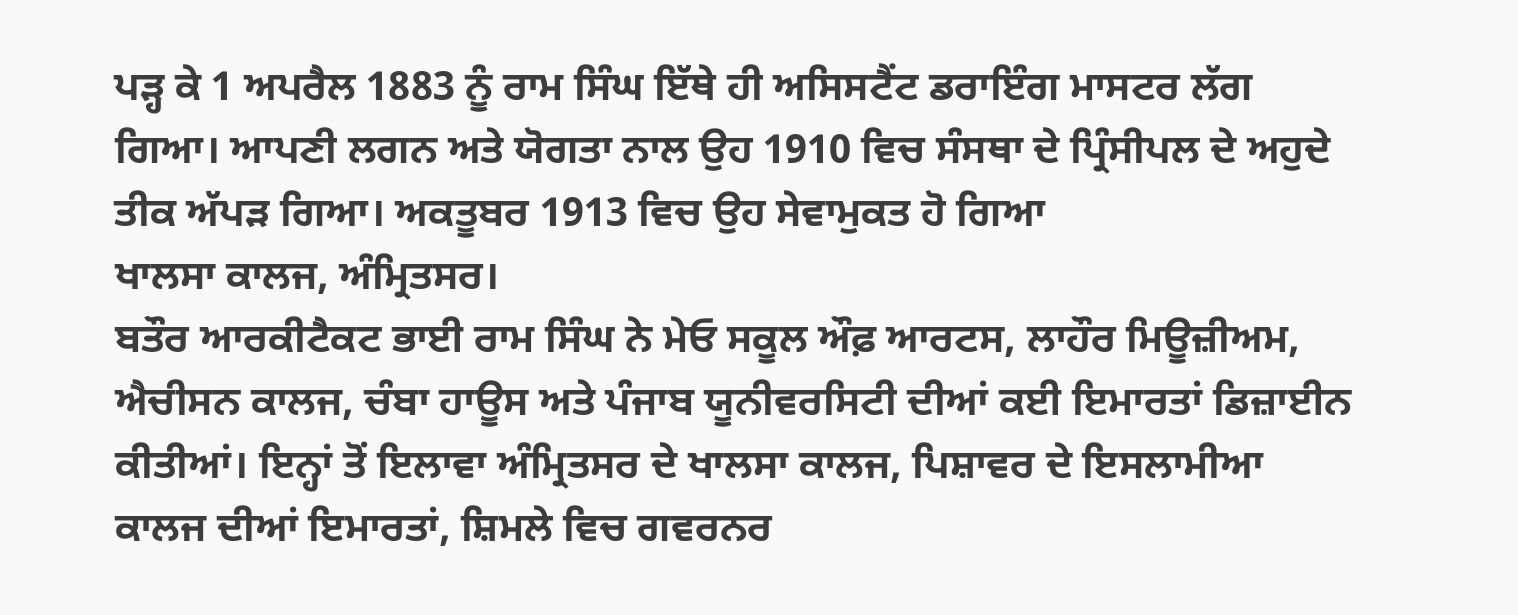ਪੜ੍ਹ ਕੇ 1 ਅਪਰੈਲ 1883 ਨੂੰ ਰਾਮ ਸਿੰਘ ਇੱਥੇ ਹੀ ਅਸਿਸਟੈਂਟ ਡਰਾਇੰਗ ਮਾਸਟਰ ਲੱਗ ਗਿਆ। ਆਪਣੀ ਲਗਨ ਅਤੇ ਯੋਗਤਾ ਨਾਲ ਉਹ 1910 ਵਿਚ ਸੰਸਥਾ ਦੇ ਪ੍ਰਿੰਸੀਪਲ ਦੇ ਅਹੁਦੇ ਤੀਕ ਅੱਪੜ ਗਿਆ। ਅਕਤੂਬਰ 1913 ਵਿਚ ਉਹ ਸੇਵਾਮੁਕਤ ਹੋ ਗਿਆ
ਖਾਲਸਾ ਕਾਲਜ, ਅੰਮ੍ਰਿਤਸਰ।
ਬਤੌਰ ਆਰਕੀਟੈਕਟ ਭਾਈ ਰਾਮ ਸਿੰਘ ਨੇ ਮੇਓ ਸਕੂਲ ਔਫ਼ ਆਰਟਸ, ਲਾਹੌਰ ਮਿਊਜ਼ੀਅਮ, ਐਚੀਸਨ ਕਾਲਜ, ਚੰਬਾ ਹਾਊਸ ਅਤੇ ਪੰਜਾਬ ਯੂਨੀਵਰਸਿਟੀ ਦੀਆਂ ਕਈ ਇਮਾਰਤਾਂ ਡਿਜ਼ਾਈਨ ਕੀਤੀਆਂ। ਇਨ੍ਹਾਂ ਤੋਂ ਇਲਾਵਾ ਅੰਮ੍ਰਿਤਸਰ ਦੇ ਖਾਲਸਾ ਕਾਲਜ, ਪਿਸ਼ਾਵਰ ਦੇ ਇਸਲਾਮੀਆ ਕਾਲਜ ਦੀਆਂ ਇਮਾਰਤਾਂ, ਸ਼ਿਮਲੇ ਵਿਚ ਗਵਰਨਰ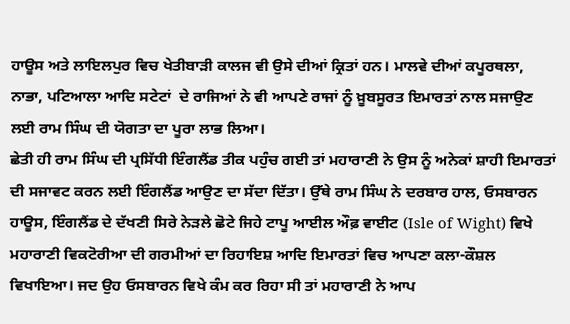ਹਾਊਸ ਅਤੇ ਲਾਇਲਪੁਰ ਵਿਚ ਖੇਤੀਬਾੜੀ ਕਾਲਜ ਵੀ ਉਸੇ ਦੀਆਂ ਕ੍ਰਿਤਾਂ ਹਨ। ਮਾਲਵੇ ਦੀਆਂ ਕਪੂਰਥਲਾ, ਨਾਭਾ, ਪਟਿਆਲਾ ਆਦਿ ਸਟੇਟਾਂ  ਦੇ ਰਾਜਿਆਂ ਨੇ ਵੀ ਆਪਣੇ ਰਾਜਾਂ ਨੂੰ ਖ਼ੂਬਸੂਰਤ ਇਮਾਰਤਾਂ ਨਾਲ ਸਜਾਉਣ ਲਈ ਰਾਮ ਸਿੰਘ ਦੀ ਯੋਗਤਾ ਦਾ ਪੂਰਾ ਲਾਭ ਲਿਆ।
ਛੇਤੀ ਹੀ ਰਾਮ ਸਿੰਘ ਦੀ ਪ੍ਰਸਿੱਧੀ ਇੰਗਲੈਂਡ ਤੀਕ ਪਹੁੰਚ ਗਈ ਤਾਂ ਮਹਾਰਾਣੀ ਨੇ ਉਸ ਨੂੰ ਅਨੇਕਾਂ ਸ਼ਾਹੀ ਇਮਾਰਤਾਂ ਦੀ ਸਜਾਵਟ ਕਰਨ ਲਈ ਇੰਗਲੈਂਡ ਆਉਣ ਦਾ ਸੱਦਾ ਦਿੱਤਾ। ਉੱਥੇ ਰਾਮ ਸਿੰਘ ਨੇ ਦਰਬਾਰ ਹਾਲ, ਓਸਬਾਰਨ ਹਾਊਸ, ਇੰਗਲੈਂਡ ਦੇ ਦੱਖਣੀ ਸਿਰੇ ਨੇੜਲੇ ਛੋਟੇ ਜਿਹੇ ਟਾਪੂ ਆਈਲ ਔਫ਼ ਵਾਈਟ (Isle of Wight) ਵਿਖੇ ਮਹਾਰਾਣੀ ਵਿਕਟੋਰੀਆ ਦੀ ਗਰਮੀਆਂ ਦਾ ਰਿਹਾਇਸ਼ ਆਦਿ ਇਮਾਰਤਾਂ ਵਿਚ ਆਪਣਾ ਕਲਾ-ਕੌਸ਼ਲ ਵਿਖਾਇਆ। ਜਦ ਉਹ ਓਸਬਾਰਨ ਵਿਖੇ ਕੰਮ ਕਰ ਰਿਹਾ ਸੀ ਤਾਂ ਮਹਾਰਾਣੀ ਨੇ ਆਪ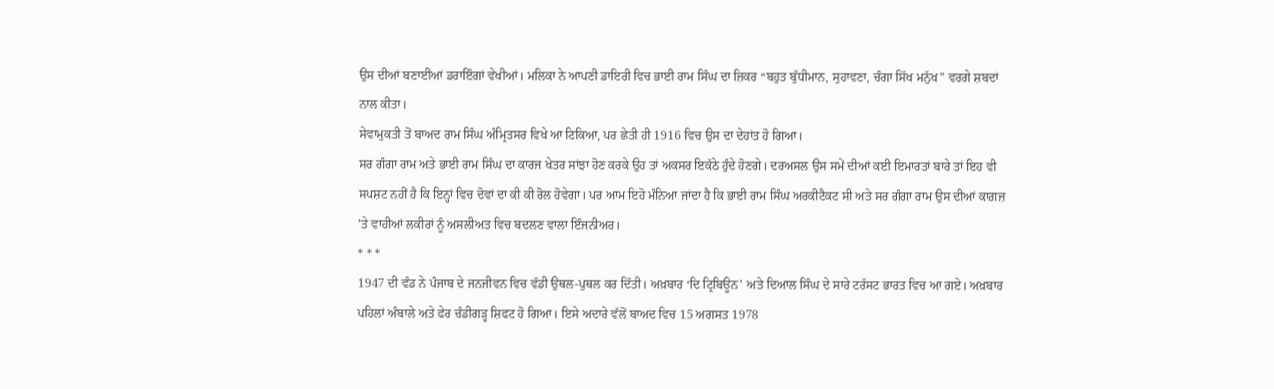ਉਸ ਦੀਆਂ ਬਣਾਈਆਂ ਡਰਾਇੰਗਾਂ ਵੇਖੀਆਂ। ਮਲਿਕਾ ਨੇ ਆਪਣੀ ਡਾਇਰੀ ਵਿਚ ਭਾਈ ਰਾਮ ਸਿੰਘ ਦਾ ਜ਼ਿਕਰ “ਬਹੁਤ ਬੁੱਧੀਮਾਨ, ਸੁਹਾਵਣਾ, ਚੰਗਾ ਸਿੱਖ ਮਨੁੱਖ” ਵਰਗੇ ਸ਼ਬਦਾਂ ਨਾਲ ਕੀਤਾ।
ਸੇਵਾਮੁਕਤੀ ਤੋਂ ਬਾਅਦ ਰਾਮ ਸਿੰਘ ਅੰਮ੍ਰਿਤਸਰ ਵਿਖੇ ਆ ਟਿਕਿਆ, ਪਰ ਛੇਤੀ ਹੀ 1916 ਵਿਚ ਉਸ ਦਾ ਦੇਹਾਂਤ ਹੋ ਗਿਆ।
ਸਰ ਗੰਗਾ ਰਾਮ ਅਤੇ ਭਾਈ ਰਾਮ ਸਿੰਘ ਦਾ ਕਾਰਜ ਖੇਤਰ ਸਾਂਝਾ ਹੋਣ ਕਰਕੇ ਉਹ ਤਾਂ ਅਕਸਰ ਇਕੱਠੇ ਹੁੰਦੇ ਹੋਣਗੇ। ਦਰਅਸਲ ਉਸ ਸਮੇਂ ਦੀਆਂ ਕਈ ਇਮਾਰਤਾਂ ਬਾਰੇ ਤਾਂ ਇਹ ਵੀ ਸਪਸ਼ਟ ਨਹੀਂ ਹੈ ਕਿ ਇਨ੍ਹਾਂ ਵਿਚ ਦੋਵਾਂ ਦਾ ਕੀ ਕੀ ਰੋਲ ਹੋਵੇਗਾ। ਪਰ ਆਮ ਇਹੋ ਮੰਨਿਆ ਜਾਂਦਾ ਹੈ ਕਿ ਭਾਈ ਰਾਮ ਸਿੰਘ ਅਰਕੀਟੈਕਟ ਸੀ ਅਤੇ ਸਰ ਗੰਗਾ ਰਾਮ ਉਸ ਦੀਆਂ ਕਾਗ਼ਜ਼ ’ਤੇ ਵਾਹੀਆਂ ਲਕੀਰਾਂ ਨੂੰ ਅਸਲੀਅਤ ਵਿਚ ਬਦਲਣ ਵਾਲਾ ਇੰਜਨੀਅਰ।
* * *
1947 ਦੀ ਵੰਡ ਨੇ ਪੰਜਾਬ ਦੇ ਜਨਜੀਵਨ ਵਿਚ ਵੱਡੀ ਉਥਲ-ਪੁਥਲ ਕਰ ਦਿੱਤੀ। ਅਖ਼ਬਾਰ ‘ਦਿ ਟ੍ਰਿਬਿਊਨ’ ਅਤੇ ਦਿਆਲ ਸਿੰਘ ਦੇ ਸਾਰੇ ਟਰੱਸਟ ਭਾਰਤ ਵਿਚ ਆ ਗਏ। ਅਖ਼ਬਾਰ ਪਹਿਲਾਂ ਅੰਬਾਲੇ ਅਤੇ ਫੇਰ ਚੰਡੀਗੜ੍ਹ ਸ਼ਿਫਟ ਹੋ ਗਿਆ। ਇਸੇ ਅਦਾਰੇ ਵੱਲੋਂ ਬਾਅਦ ਵਿਚ 15 ਅਗਸਤ 1978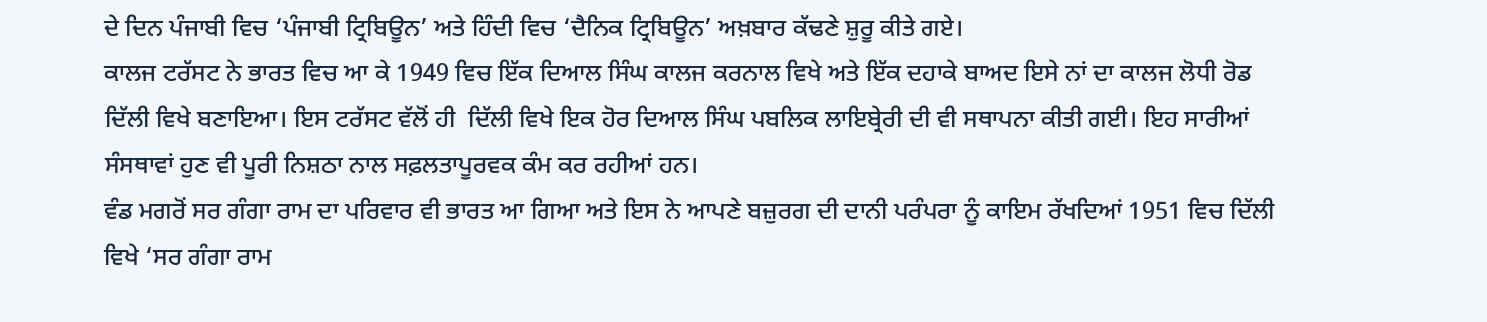ਦੇ ਦਿਨ ਪੰਜਾਬੀ ਵਿਚ ‘ਪੰਜਾਬੀ ਟ੍ਰਿਬਿਊਨ’ ਅਤੇ ਹਿੰਦੀ ਵਿਚ ‘ਦੈਨਿਕ ਟ੍ਰਿਬਿਊਨ’ ਅਖ਼ਬਾਰ ਕੱਢਣੇ ਸ਼ੁਰੂ ਕੀਤੇ ਗਏ।
ਕਾਲਜ ਟਰੱਸਟ ਨੇ ਭਾਰਤ ਵਿਚ ਆ ਕੇ 1949 ਵਿਚ ਇੱਕ ਦਿਆਲ ਸਿੰਘ ਕਾਲਜ ਕਰਨਾਲ ਵਿਖੇ ਅਤੇ ਇੱਕ ਦਹਾਕੇ ਬਾਅਦ ਇਸੇ ਨਾਂ ਦਾ ਕਾਲਜ ਲੋਧੀ ਰੋਡ ਦਿੱਲੀ ਵਿਖੇ ਬਣਾਇਆ। ਇਸ ਟਰੱਸਟ ਵੱਲੋਂ ਹੀ  ਦਿੱਲੀ ਵਿਖੇ ਇਕ ਹੋਰ ਦਿਆਲ ਸਿੰਘ ਪਬਲਿਕ ਲਾਇਬ੍ਰੇਰੀ ਦੀ ਵੀ ਸਥਾਪਨਾ ਕੀਤੀ ਗਈ। ਇਹ ਸਾਰੀਆਂ ਸੰਸਥਾਵਾਂ ਹੁਣ ਵੀ ਪੂਰੀ ਨਿਸ਼ਠਾ ਨਾਲ ਸਫ਼ਲਤਾਪੂਰਵਕ ਕੰਮ ਕਰ ਰਹੀਆਂ ਹਨ।
ਵੰਡ ਮਗਰੋਂ ਸਰ ਗੰਗਾ ਰਾਮ ਦਾ ਪਰਿਵਾਰ ਵੀ ਭਾਰਤ ਆ ਗਿਆ ਅਤੇ ਇਸ ਨੇ ਆਪਣੇ ਬਜ਼ੁਰਗ ਦੀ ਦਾਨੀ ਪਰੰਪਰਾ ਨੂੰ ਕਾਇਮ ਰੱਖਦਿਆਂ 1951 ਵਿਚ ਦਿੱਲੀ ਵਿਖੇ ‘ਸਰ ਗੰਗਾ ਰਾਮ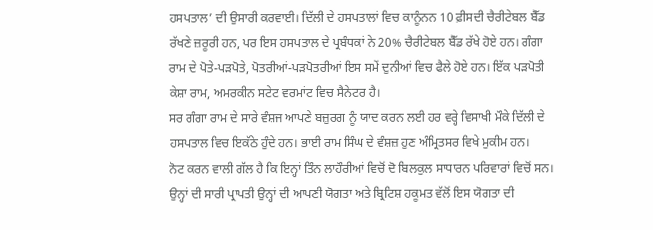ਹਸਪਤਾਲ’ ਦੀ ਉਸਾਰੀ ਕਰਵਾਈ। ਦਿੱਲੀ ਦੇ ਹਸਪਤਾਲਾਂ ਵਿਚ ਕਾਨੂੰਨਨ 10 ਫ਼ੀਸਦੀ ਚੈਰੀਟੇਬਲ ਬੈੱਡ ਰੱਖਣੇ ਜ਼ਰੂਰੀ ਹਨ, ਪਰ ਇਸ ਹਸਪਤਾਲ ਦੇ ਪ੍ਰਬੰਧਕਾਂ ਨੇ 20% ਚੈਰੀਟੇਬਲ ਬੈੱਡ ਰੱਖੇ ਹੋਏ ਹਨ। ਗੰਗਾ ਰਾਮ ਦੇ ਪੋਤੇ-ਪੜਪੋਤੇ, ਪੋਤਰੀਆਂ-ਪੜਪੋਤਰੀਆਂ ਇਸ ਸਮੇਂ ਦੁਨੀਆਂ ਵਿਚ ਫੈਲੇ ਹੋਏ ਹਨ। ਇੱਕ ਪੜਪੋਤੀ ਕੇਸ਼ਾ ਰਾਮ, ਅਮਰਕੀਨ ਸਟੇਟ ਵਰਮਾਂਟ ਵਿਚ ਸੈਨੇਟਰ ਹੈ।
ਸਰ ਗੰਗਾ ਰਾਮ ਦੇ ਸਾਰੇ ਵੰਸ਼ਜ ਆਪਣੇ ਬਜ਼ੁਰਗ ਨੂੰ ਯਾਦ ਕਰਨ ਲਈ ਹਰ ਵਰ੍ਹੇ ਵਿਸਾਖੀ ਮੌਕੇ ਦਿੱਲੀ ਦੇ ਹਸਪਤਾਲ ਵਿਚ ਇਕੱਠੇ ਹੁੰਦੇ ਹਨ। ਭਾਈ ਰਾਮ ਸਿੰਘ ਦੇ ਵੰਸ਼ਜ਼ ਹੁਣ ਅੰਮ੍ਰਿਤਸਰ ਵਿਖੇ ਮੁਕੀਮ ਹਨ।
ਨੋਟ ਕਰਨ ਵਾਲੀ ਗੱਲ ਹੈ ਕਿ ਇਨ੍ਹਾਂ ਤਿੰਨ ਲਾਹੌਰੀਆਂ ਵਿਚੋਂ ਦੋ ਬਿਲਕੁਲ ਸਾਧਾਰਨ ਪਰਿਵਾਰਾਂ ਵਿਚੋਂ ਸਨ। ਉਨ੍ਹਾਂ ਦੀ ਸਾਰੀ ਪ੍ਰਾਪਤੀ ਉਨ੍ਹਾਂ ਦੀ ਆਪਣੀ ਯੋਗਤਾ ਅਤੇ ਬ੍ਰਿਟਿਸ਼ ਹਕੂਮਤ ਵੱਲੋਂ ਇਸ ਯੋਗਤਾ ਦੀ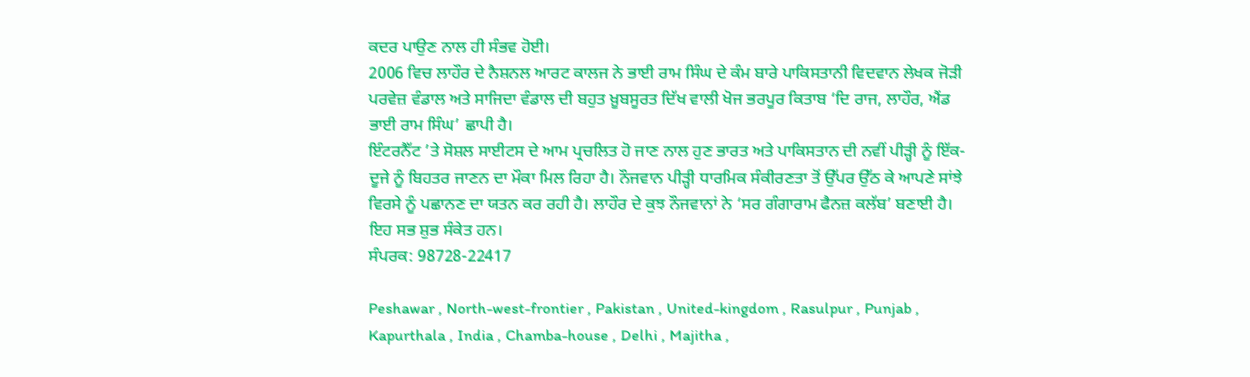ਕਦਰ ਪਾਉਣ ਨਾਲ ਹੀ ਸੰਭਵ ਹੋਈ।
2006 ਵਿਚ ਲਾਹੌਰ ਦੇ ਨੈਸ਼ਨਲ ਆਰਟ ਕਾਲਜ ਨੇ ਭਾਈ ਰਾਮ ਸਿੰਘ ਦੇ ਕੰਮ ਬਾਰੇ ਪਾਕਿਸਤਾਨੀ ਵਿਦਵਾਨ ਲੇਖਕ ਜੋੜੀ ਪਰਵੇਜ਼ ਵੰਡਾਲ ਅਤੇ ਸਾਜਿਦਾ ਵੰਡਾਲ ਦੀ ਬਹੁਤ ਖ਼ੂਬਸੂਰਤ ਦਿੱਖ ਵਾਲੀ ਖੋਜ ਭਰਪੂਰ ਕਿਤਾਬ ‘ਦਿ ਰਾਜ, ਲਾਹੌਰ, ਐਂਡ ਭਾਈ ਰਾਮ ਸਿੰਘ’ ਛਾਪੀ ਹੈ।
ਇੰਟਰਨੈੱਟ ’ਤੇ ਸੋਸ਼ਲ ਸਾਈਟਸ ਦੇ ਆਮ ਪ੍ਰਚਲਿਤ ਹੋ ਜਾਣ ਨਾਲ ਹੁਣ ਭਾਰਤ ਅਤੇ ਪਾਕਿਸਤਾਨ ਦੀ ਨਵੀਂ ਪੀੜ੍ਹੀ ਨੂੰ ਇੱਕ-ਦੂਜੇ ਨੂੰ ਬਿਹਤਰ ਜਾਣਨ ਦਾ ਮੌਕਾ ਮਿਲ ਰਿਹਾ ਹੈ। ਨੌਜਵਾਨ ਪੀੜ੍ਹੀ ਧਾਰਮਿਕ ਸੰਕੀਰਣਤਾ ਤੋਂ ਉੱਪਰ ਉੱਠ ਕੇ ਆਪਣੇ ਸਾਂਝੇ ਵਿਰਸੇ ਨੂੰ ਪਛਾਨਣ ਦਾ ਯਤਨ ਕਰ ਰਹੀ ਹੈ। ਲਾਹੌਰ ਦੇ ਕੁਝ ਨੌਜਵਾਨਾਂ ਨੇ ‘ਸਰ ਗੰਗਾਰਾਮ ਫੈਨਜ਼ ਕਲੱਬ’ ਬਣਾਈ ਹੈ। ਇਹ ਸਭ ਸ਼ੁਭ ਸੰਕੇਤ ਹਨ।
ਸੰਪਰਕ: 98728-22417

Peshawar , North-west-frontier , Pakistan , United-kingdom , Rasulpur , Punjab , Kapurthala , India , Chamba-house , Delhi , Majitha ,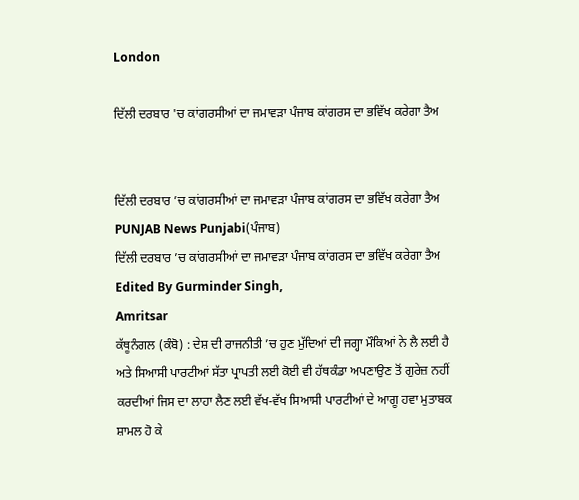London

ਦਿੱਲੀ ਦਰਬਾਰ 'ਚ ਕਾਂਗਰਸੀਆਂ ਦਾ ਜਮਾਵੜਾ ਪੰਜਾਬ ਕਾਂਗਰਸ ਦਾ ਭਵਿੱਖ ਕਰੇਗਾ ਤੈਅ


ਦਿੱਲੀ ਦਰਬਾਰ ’ਚ ਕਾਂਗਰਸੀਆਂ ਦਾ ਜਮਾਵੜਾ ਪੰਜਾਬ ਕਾਂਗਰਸ ਦਾ ਭਵਿੱਖ ਕਰੇਗਾ ਤੈਅ
PUNJAB News Punjabi(ਪੰਜਾਬ)
ਦਿੱਲੀ ਦਰਬਾਰ ’ਚ ਕਾਂਗਰਸੀਆਂ ਦਾ ਜਮਾਵੜਾ ਪੰਜਾਬ ਕਾਂਗਰਸ ਦਾ ਭਵਿੱਖ ਕਰੇਗਾ ਤੈਅ
Edited By Gurminder Singh,
Amritsar
ਕੱਥੂਨੰਗਲ (ਕੰਬੋ) : ਦੇਸ਼ ਦੀ ਰਾਜਨੀਤੀ ’ਚ ਹੁਣ ਮੁੱਦਿਆਂ ਦੀ ਜਗ੍ਹਾ ਮੌਕਿਆਂ ਨੇ ਲੈ ਲਈ ਹੈ ਅਤੇ ਸਿਆਸੀ ਪਾਰਟੀਆਂ ਸੱਤਾ ਪ੍ਰਾਪਤੀ ਲਈ ਕੋਈ ਵੀ ਹੱਥਕੰਡਾ ਅਪਣਾਉਣ ਤੋਂ ਗੁਰੇਜ਼ ਨਹੀਂ ਕਰਦੀਆਂ ਜਿਸ ਦਾ ਲਾਹਾ ਲੈਣ ਲਈ ਵੱਖ-ਵੱਖ ਸਿਆਸੀ ਪਾਰਟੀਆਂ ਦੇ ਆਗੂ ਹਵਾ ਮੁਤਾਬਕ ਸ਼ਾਮਲ ਹੋ ਕੇ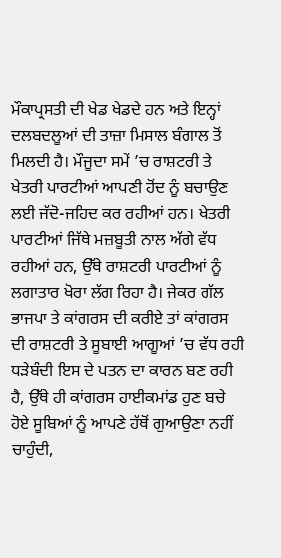ਮੌਕਾਪ੍ਰਸਤੀ ਦੀ ਖੇਡ ਖੇਡਦੇ ਹਨ ਅਤੇ ਇਨ੍ਹਾਂ ਦਲਬਦਲੂਆਂ ਦੀ ਤਾਜ਼ਾ ਮਿਸਾਲ ਬੰਗਾਲ ਤੋਂ ਮਿਲਦੀ ਹੈ। ਮੌਜੂਦਾ ਸਮੇਂ ’ਚ ਰਾਸ਼ਟਰੀ ਤੇ ਖੇਤਰੀ ਪਾਰਟੀਆਂ ਆਪਣੀ ਹੋਂਦ ਨੂੰ ਬਚਾਉਣ ਲਈ ਜੱਦੋ-ਜਹਿਦ ਕਰ ਰਹੀਆਂ ਹਨ। ਖੇਤਰੀ ਪਾਰਟੀਆਂ ਜਿੱਥੇ ਮਜ਼ਬੂਤੀ ਨਾਲ ਅੱਗੇ ਵੱਧ ਰਹੀਆਂ ਹਨ, ਉੱਥੇ ਰਾਸ਼ਟਰੀ ਪਾਰਟੀਆਂ ਨੂੰ ਲਗਾਤਾਰ ਖੋਰਾ ਲੱਗ ਰਿਹਾ ਹੈ। ਜੇਕਰ ਗੱਲ ਭਾਜਪਾ ਤੇ ਕਾਂਗਰਸ ਦੀ ਕਰੀਏ ਤਾਂ ਕਾਂਗਰਸ ਦੀ ਰਾਸ਼ਟਰੀ ਤੇ ਸੂਬਾਈ ਆਗੂਆਂ ’ਚ ਵੱਧ ਰਹੀ ਧੜੇਬੰਦੀ ਇਸ ਦੇ ਪਤਨ ਦਾ ਕਾਰਨ ਬਣ ਰਹੀ ਹੈ, ਉੱਥੇ ਹੀ ਕਾਂਗਰਸ ਹਾਈਕਮਾਂਡ ਹੁਣ ਬਚੇ ਹੋਏ ਸੂਬਿਆਂ ਨੂੰ ਆਪਣੇ ਹੱਥੋਂ ਗੁਆਉਣਾ ਨਹੀਂ ਚਾਹੁੰਦੀ,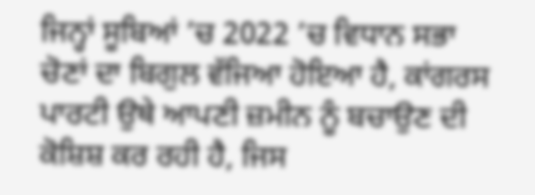ਜਿਨ੍ਹਾਂ ਸੂਬਿਆਂ ’ਚ 2022 ’ਚ ਵਿਧਾਨ ਸਭਾ ਚੋਣਾਂ ਦਾ ਬਿਗੁਲ ਵੱਜਿਆ ਹੋਇਆ ਹੈ, ਕਾਂਗਰਸ ਪਾਰਟੀ ਉਥੇ ਆਪਣੀ ਜ਼ਮੀਨ ਨੂੰ ਬਚਾਉਣ ਦੀ ਕੋਸ਼ਿਸ਼ ਕਰ ਰਹੀ ਹੈ, ਜਿਸ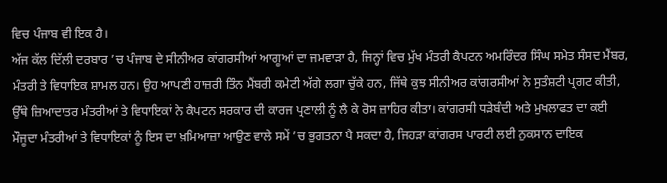ਵਿਚ ਪੰਜਾਬ ਵੀ ਇਕ ਹੈ।
ਅੱਜ ਕੱਲ ਦਿੱਲੀ ਦਰਬਾਰ ’ਚ ਪੰਜਾਬ ਦੇ ਸੀਨੀਅਰ ਕਾਂਗਰਸੀਆਂ ਆਗੂਆਂ ਦਾ ਜਮਵਾੜਾ ਹੈ, ਜਿਨ੍ਹਾਂ ਵਿਚ ਮੁੱਖ ਮੰਤਰੀ ਕੈਪਟਨ ਅਮਰਿੰਦਰ ਸਿੰਘ ਸਮੇਤ ਸੰਸਦ ਮੈਂਬਰ, ਮੰਤਰੀ ਤੇ ਵਿਧਾਇਕ ਸ਼ਾਮਲ ਹਨ। ਉਹ ਆਪਣੀ ਹਾਜ਼ਰੀ ਤਿੰਨ ਮੈਂਬਰੀ ਕਮੇਟੀ ਅੱਗੇ ਲਗਾ ਚੁੱਕੇ ਹਨ, ਜਿੱਥੇ ਕੁਝ ਸੀਨੀਅਰ ਕਾਂਗਰਸੀਆਂ ਨੇ ਸੁਤੰਸ਼ਟੀ ਪ੍ਰਗਟ ਕੀਤੀ, ਉੱਥੇ ਜ਼ਿਆਦਾਤਰ ਮੰਤਰੀਆਂ ਤੇ ਵਿਧਾਇਕਾਂ ਨੇ ਕੈਪਟਨ ਸਰਕਾਰ ਦੀ ਕਾਰਜ ਪ੍ਰਣਾਲੀ ਨੂੰ ਲੈ ਕੇ ਰੋਸ ਜ਼ਾਹਿਰ ਕੀਤਾ। ਕਾਂਗਰਸੀ ਧੜੇਬੰਦੀ ਅਤੇ ਮੁਖਲਾਫਤ ਦਾ ਕਈ ਮੌਜੂਦਾ ਮੰਤਰੀਆਂ ਤੇ ਵਿਧਾਇਕਾਂ ਨੂੰ ਇਸ ਦਾ ਖ਼ਮਿਆਜ਼ਾ ਆਉਣ ਵਾਲੇ ਸਮੇਂ ’ਚ ਭੁਗਤਨਾ ਪੈ ਸਕਦਾ ਹੈ, ਜਿਹੜਾ ਕਾਂਗਰਸ ਪਾਰਟੀ ਲਈ ਨੁਕਸਾਨ ਦਾਇਕ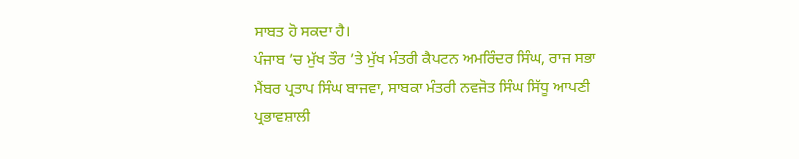ਸਾਬਤ ਹੋ ਸਕਦਾ ਹੈ।
ਪੰਜਾਬ ’ਚ ਮੁੱਖ ਤੌਰ ’ਤੇ ਮੁੱਖ ਮੰਤਰੀ ਕੈਪਟਨ ਅਮਰਿੰਦਰ ਸਿੰਘ, ਰਾਜ ਸਭਾ ਮੈਂਬਰ ਪ੍ਰਤਾਪ ਸਿੰਘ ਬਾਜਵਾ, ਸਾਬਕਾ ਮੰਤਰੀ ਨਵਜੋਤ ਸਿੰਘ ਸਿੱਧੂ ਆਪਣੀ ਪ੍ਰਭਾਵਸ਼ਾਲੀ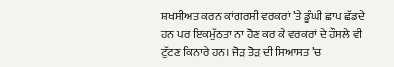ਸ਼ਖਸੀਅਤ ਕਰਨ ਕਾਂਗਰਸੀ ਵਰਕਰਾਂ ’ਤੇ ਡੂੰਘੀ ਛਾਪ ਛੱਡਦੇ ਹਨ ਪਰ ਇਕਮੁੱਠਤਾ ਨਾ ਹੋਣ ਕਰ ਕੇ ਵਰਕਰਾਂ ਦੇ ਹੌਸਲੇ ਵੀ ਟੁੱਟਣ ਕਿਨਾਰੇ ਹਨ। ਜੋੜ ਤੋੜ ਦੀ ਸਿਆਸਤ ’ਚ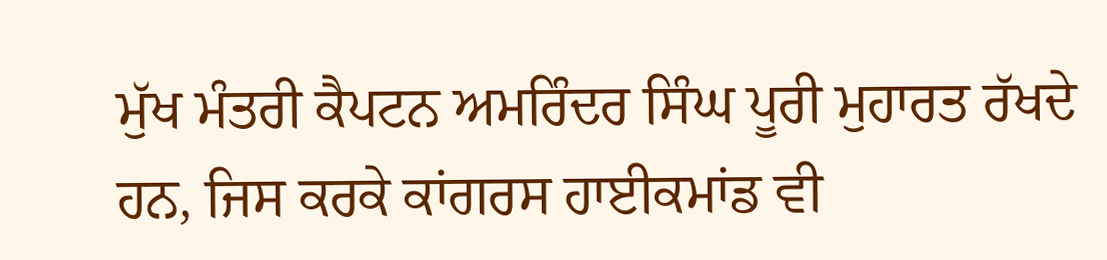ਮੁੱਖ ਮੰਤਰੀ ਕੈਪਟਨ ਅਮਰਿੰਦਰ ਸਿੰਘ ਪੂਰੀ ਮੁਹਾਰਤ ਰੱਖਦੇ ਹਨ, ਜਿਸ ਕਰਕੇ ਕਾਂਗਰਸ ਹਾਈਕਮਾਂਡ ਵੀ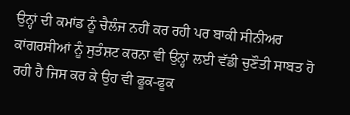ਉਨ੍ਹਾਂ ਦੀ ਕਮਾਂਡ ਨੂੰ ਚੈਲੰਜ ਨਹੀਂ ਕਰ ਰਹੀ ਪਰ ਬਾਕੀ ਸੀਨੀਅਰ ਕਾਂਗਰਸੀਆਂ ਨੂੰ ਸੁਤੰਸ਼ਟ ਕਰਨਾ ਵੀ ਉਨ੍ਹਾਂ ਲਈ ਵੱਡੀ ਚੁਣੌਤੀ ਸਾਬਤ ਹੋ ਰਹੀ ਹੈ ਜਿਸ ਕਰ ਕੇ ਉਹ ਵੀ ਫੂਕ-ਫੂਕ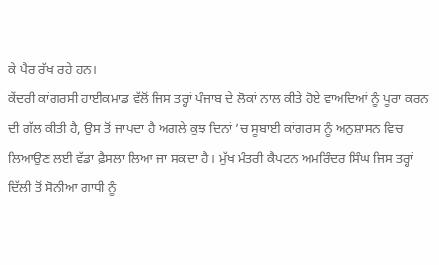ਕੇ ਪੈਰ ਰੱਖ ਰਹੇ ਹਨ।
ਕੇਂਦਰੀ ਕਾਂਗਰਸੀ ਹਾਈਕਮਾਡ ਵੱਲੋਂ ਜਿਸ ਤਰ੍ਹਾਂ ਪੰਜਾਬ ਦੇ ਲੋਕਾਂ ਨਾਲ ਕੀਤੇ ਹੋਏ ਵਾਅਦਿਆਂ ਨੂੰ ਪੂਰਾ ਕਰਨ ਦੀ ਗੱਲ ਕੀਤੀ ਹੈ, ਉਸ ਤੋਂ ਜਾਪਦਾ ਹੈ ਅਗਲੇ ਕੁਝ ਦਿਨਾਂ ’ਚ ਸੂਬਾਈ ਕਾਂਗਰਸ ਨੂੰ ਅਨੁਸ਼ਾਸਨ ਵਿਚ ਲਿਆਉਣ ਲਈ ਵੱਡਾ ਫ਼ੈਸਲਾ ਲਿਆ ਜਾ ਸਕਦਾ ਹੈ। ਮੁੱਖ ਮੰਤਰੀ ਕੈਪਟਨ ਅਮਰਿੰਦਰ ਸਿੰਘ ਜਿਸ ਤਰ੍ਹਾਂ ਦਿੱਲੀ ਤੋਂ ਸੋਨੀਆ ਗਾਧੀ ਨੂੰ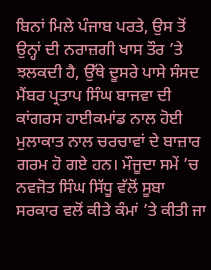ਬਿਨਾਂ ਮਿਲੇ ਪੰਜਾਬ ਪਰਤੇ, ਉਸ ਤੋਂ ਉਨ੍ਹਾਂ ਦੀ ਨਰਾਜ਼ਗੀ ਖਾਸ ਤੌਰ ’ਤੇ ਝਲਕਦੀ ਹੈ, ਉੱਥੇ ਦੂਸਰੇ ਪਾਸੇ ਸੰਸਦ ਮੈਂਬਰ ਪ੍ਰਤਾਪ ਸਿੰਘ ਬਾਜਵਾ ਦੀ ਕਾਂਗਰਸ ਹਾਈਕਮਾਂਡ ਨਾਲ ਹੋਈ ਮੁਲਾਕਾਤ ਨਾਲ ਚਰਚਾਵਾਂ ਦੇ ਬਾਜ਼ਾਰ ਗਰਮ ਹੋ ਗਏ ਹਨ। ਮੌਜੂਦਾ ਸਮੇਂ ’ਚ ਨਵਜੋਤ ਸਿੰਘ ਸਿੱਧੂ ਵੱਲੋਂ ਸੂਬਾ ਸਰਕਾਰ ਵਲੋਂ ਕੀਤੇ ਕੰਮਾਂ ’ਤੇ ਕੀਤੀ ਜਾ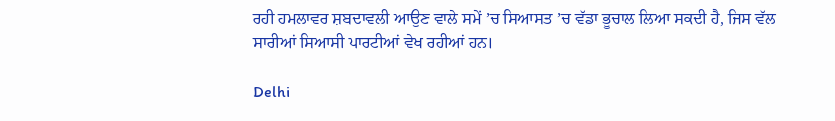ਰਹੀ ਹਮਲਾਵਰ ਸ਼ਬਦਾਵਲੀ ਆਉਣ ਵਾਲੇ ਸਮੇਂ ’ਚ ਸਿਆਸਤ ’ਚ ਵੱਡਾ ਭੂਚਾਲ ਲਿਆ ਸਕਦੀ ਹੈ, ਜਿਸ ਵੱਲ ਸਾਰੀਆਂ ਸਿਆਸੀ ਪਾਰਟੀਆਂ ਵੇਖ ਰਹੀਆਂ ਹਨ।

Delhi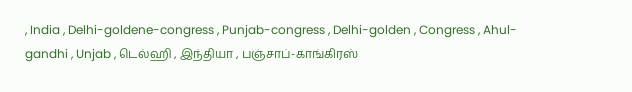, India , Delhi-goldene-congress , Punjab-congress , Delhi-golden , Congress , Ahul-gandhi , Unjab , டெல்ஹி , இந்தியா , பஞ்சாப்-காங்கிரஸ்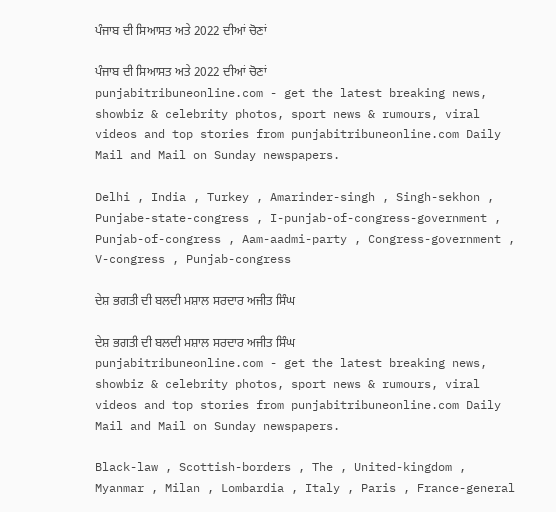ਪੰਜਾਬ ਦੀ ਸਿਆਸਤ ਅਤੇ 2022 ਦੀਆਂ ਚੋਣਾਂ

ਪੰਜਾਬ ਦੀ ਸਿਆਸਤ ਅਤੇ 2022 ਦੀਆਂ ਚੋਣਾਂ
punjabitribuneonline.com - get the latest breaking news, showbiz & celebrity photos, sport news & rumours, viral videos and top stories from punjabitribuneonline.com Daily Mail and Mail on Sunday newspapers.

Delhi , India , Turkey , Amarinder-singh , Singh-sekhon , Punjabe-state-congress , I-punjab-of-congress-government , Punjab-of-congress , Aam-aadmi-party , Congress-government , V-congress , Punjab-congress

ਦੇਸ਼ ਭਗਤੀ ਦੀ ਬਲਦੀ ਮਸ਼ਾਲ ਸਰਦਾਰ ਅਜੀਤ ਸਿੰਘ

ਦੇਸ਼ ਭਗਤੀ ਦੀ ਬਲਦੀ ਮਸ਼ਾਲ ਸਰਦਾਰ ਅਜੀਤ ਸਿੰਘ
punjabitribuneonline.com - get the latest breaking news, showbiz & celebrity photos, sport news & rumours, viral videos and top stories from punjabitribuneonline.com Daily Mail and Mail on Sunday newspapers.

Black-law , Scottish-borders , The , United-kingdom , Myanmar , Milan , Lombardia , Italy , Paris , France-general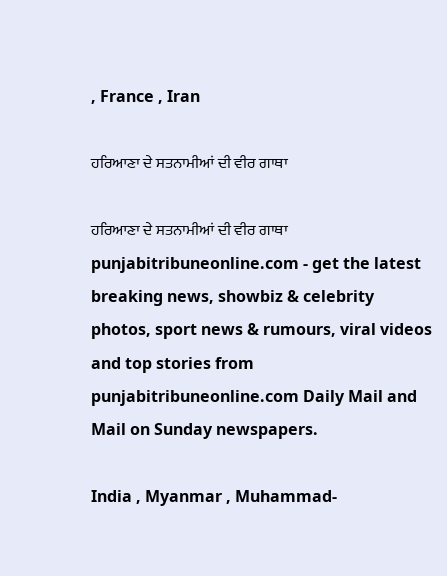, France , Iran

ਹਰਿਆਣਾ ਦੇ ਸਤਨਾਮੀਆਂ ਦੀ ਵੀਰ ਗਾਥਾ

ਹਰਿਆਣਾ ਦੇ ਸਤਨਾਮੀਆਂ ਦੀ ਵੀਰ ਗਾਥਾ
punjabitribuneonline.com - get the latest breaking news, showbiz & celebrity photos, sport news & rumours, viral videos and top stories from punjabitribuneonline.com Daily Mail and Mail on Sunday newspapers.

India , Myanmar , Muhammad-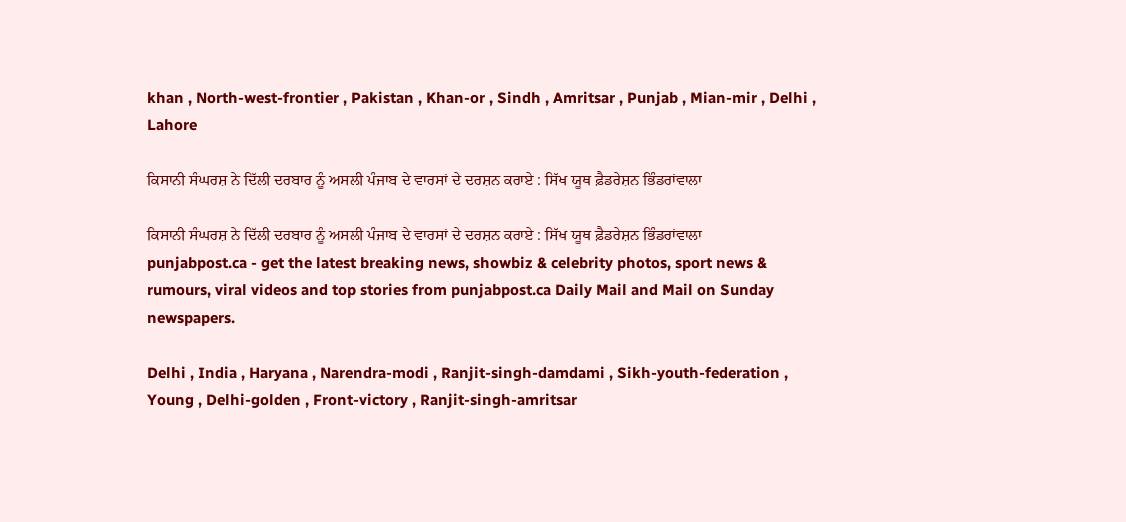khan , North-west-frontier , Pakistan , Khan-or , Sindh , Amritsar , Punjab , Mian-mir , Delhi , Lahore

ਕਿਸਾਨੀ ਸੰਘਰਸ਼ ਨੇ ਦਿੱਲੀ ਦਰਬਾਰ ਨੂੰ ਅਸਲੀ ਪੰਜਾਬ ਦੇ ਵਾਰਸਾਂ ਦੇ ਦਰਸ਼ਨ ਕਰਾਏ : ਸਿੱਖ ਯੂਥ ਫ਼ੈਡਰੇਸ਼ਨ ਭਿੰਡਰਾਂਵਾਲਾ

ਕਿਸਾਨੀ ਸੰਘਰਸ਼ ਨੇ ਦਿੱਲੀ ਦਰਬਾਰ ਨੂੰ ਅਸਲੀ ਪੰਜਾਬ ਦੇ ਵਾਰਸਾਂ ਦੇ ਦਰਸ਼ਨ ਕਰਾਏ : ਸਿੱਖ ਯੂਥ ਫ਼ੈਡਰੇਸ਼ਨ ਭਿੰਡਰਾਂਵਾਲਾ
punjabpost.ca - get the latest breaking news, showbiz & celebrity photos, sport news & rumours, viral videos and top stories from punjabpost.ca Daily Mail and Mail on Sunday newspapers.

Delhi , India , Haryana , Narendra-modi , Ranjit-singh-damdami , Sikh-youth-federation , Young , Delhi-golden , Front-victory , Ranjit-singh-amritsar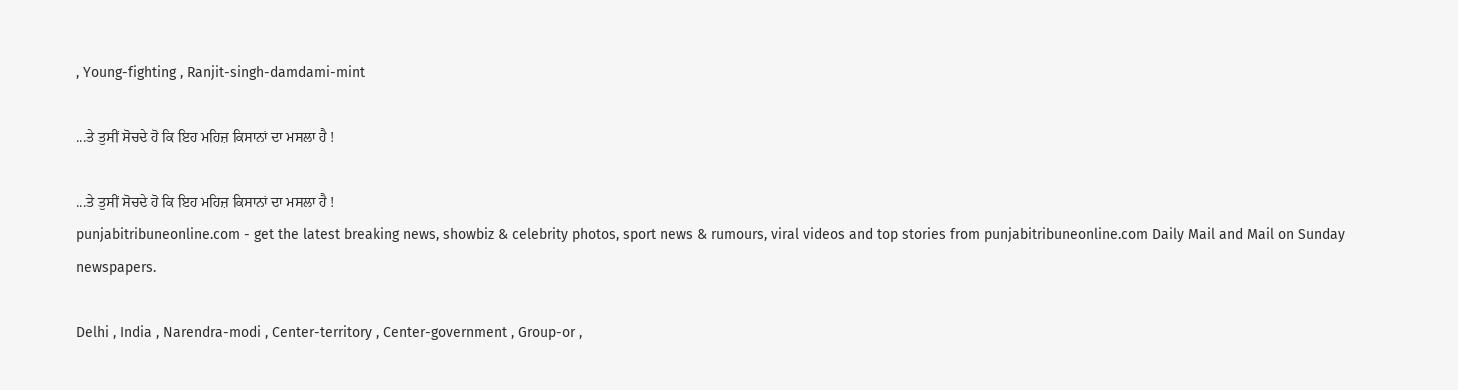, Young-fighting , Ranjit-singh-damdami-mint

...ਤੇ ਤੁਸੀਂ ਸੋਚਦੇ ਹੋ ਕਿ ਇਹ ਮਹਿਜ਼ ਕਿਸਾਨਾਂ ਦਾ ਮਸਲਾ ਹੈ !

...ਤੇ ਤੁਸੀਂ ਸੋਚਦੇ ਹੋ ਕਿ ਇਹ ਮਹਿਜ਼ ਕਿਸਾਨਾਂ ਦਾ ਮਸਲਾ ਹੈ !
punjabitribuneonline.com - get the latest breaking news, showbiz & celebrity photos, sport news & rumours, viral videos and top stories from punjabitribuneonline.com Daily Mail and Mail on Sunday newspapers.

Delhi , India , Narendra-modi , Center-territory , Center-government , Group-or ,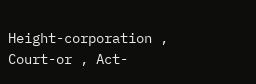Height-corporation , Court-or , Act-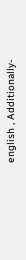english , Additionally-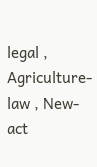legal , Agriculture-law , New-act